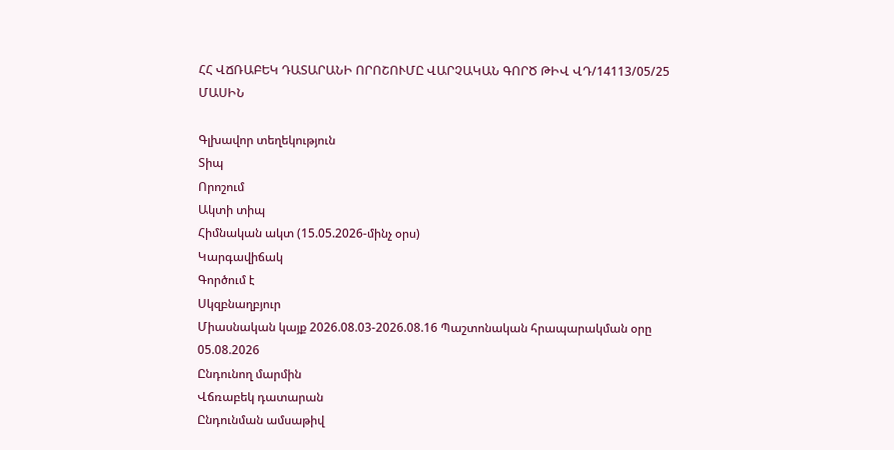ՀՀ ՎՃՌԱԲԵԿ ԴԱՏԱՐԱՆԻ ՈՐՈՇՈՒՄԸ ՎԱՐՉԱԿԱՆ ԳՈՐԾ ԹԻՎ ՎԴ/14113/05/25 ՄԱՍԻՆ

Գլխավոր տեղեկություն
Տիպ
Որոշում
Ակտի տիպ
Հիմնական ակտ (15.05.2026-մինչ օրս)
Կարգավիճակ
Գործում է
Սկզբնաղբյուր
Միասնական կայք 2026.08.03-2026.08.16 Պաշտոնական հրապարակման օրը 05.08.2026
Ընդունող մարմին
Վճռաբեկ դատարան
Ընդունման ամսաթիվ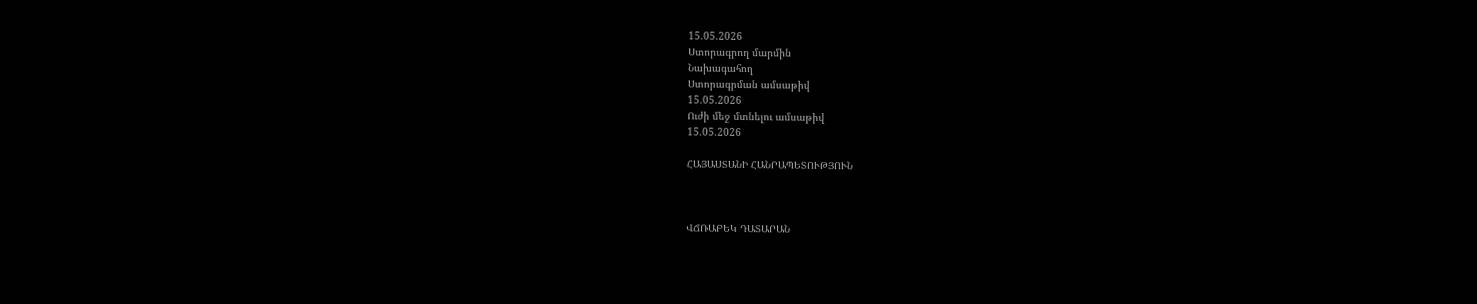15.05.2026
Ստորագրող մարմին
Նախագահող
Ստորագրման ամսաթիվ
15.05.2026
Ուժի մեջ մտնելու ամսաթիվ
15.05.2026

ՀԱՅԱՍՏԱՆԻ ՀԱՆՐԱՊԵՏՈՒԹՅՈՒՆ



ՎՃՌԱԲԵԿ ԴԱՏԱՐԱՆ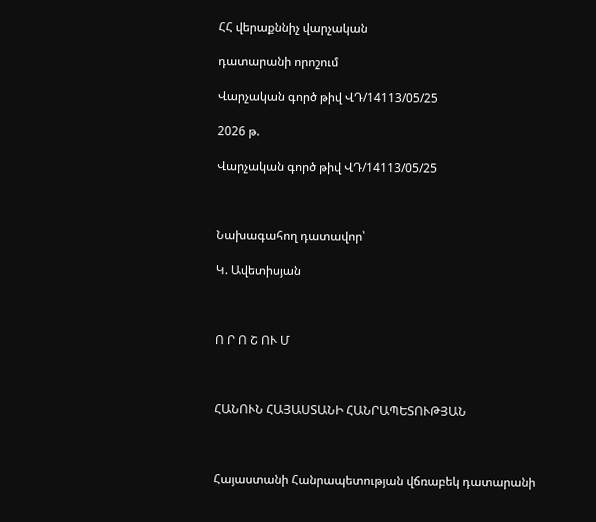ՀՀ վերաքննիչ վարչական

դատարանի որոշում

Վարչական գործ թիվ ՎԴ/14113/05/25

2026 թ.

Վարչական գործ թիվ ՎԴ/14113/05/25



Նախագահող դատավոր՝

Կ. Ավետիսյան



Ո Ր Ո Շ ՈՒ Մ



ՀԱՆՈՒՆ ՀԱՅԱՍՏԱՆԻ ՀԱՆՐԱՊԵՏՈՒԹՅԱՆ



Հայաստանի Հանրապետության վճռաբեկ դատարանի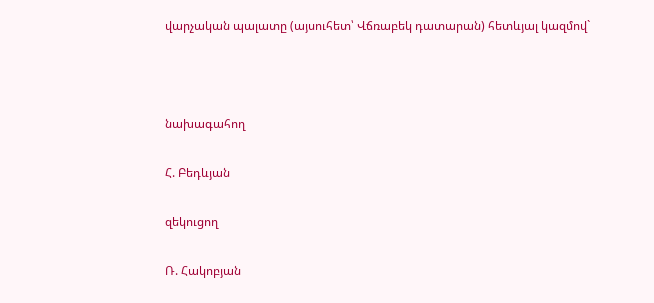վարչական պալատը (այսուհետ՝ Վճռաբեկ դատարան) հետևյալ կազմով`



նախագահող

Հ. Բեդևյան

զեկուցող

Ռ. Հակոբյան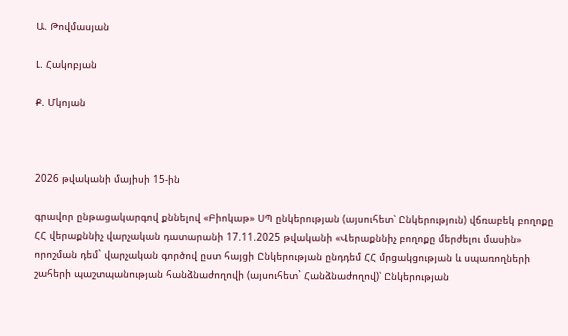Ա. Թովմասյան

Լ. Հակոբյան

Ք. Մկոյան



2026 թվականի մայիսի 15-ին

գրավոր ընթացակարգով քննելով «Բիոկաթ» ՍՊ ընկերության (այսուհետ՝ Ընկերություն) վճռաբեկ բողոքը ՀՀ վերաքննիչ վարչական դատարանի 17.11.2025 թվականի «Վերաքննիչ բողոքը մերժելու մասին» որոշման դեմ` վարչական գործով ըստ հայցի Ընկերության ընդդեմ ՀՀ մրցակցության և սպառողների շահերի պաշտպանության հանձնաժողովի (այսուհետ` Հանձնաժողով)՝ Ընկերության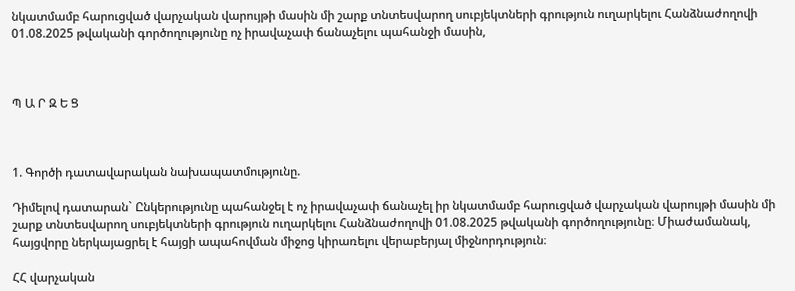նկատմամբ հարուցված վարչական վարույթի մասին մի շարք տնտեսվարող սուբյեկտների գրություն ուղարկելու Հանձնաժողովի 01.08.2025 թվականի գործողությունը ոչ իրավաչափ ճանաչելու պահանջի մասին,



Պ Ա Ր Զ Ե Ց



1. Գործի դատավարական նախապատմությունը.

Դիմելով դատարան` Ընկերությունը պահանջել է ոչ իրավաչափ ճանաչել իր նկատմամբ հարուցված վարչական վարույթի մասին մի շարք տնտեսվարող սուբյեկտների գրություն ուղարկելու Հանձնաժողովի 01.08.2025 թվականի գործողությունը։ Միաժամանակ, հայցվորը ներկայացրել է հայցի ապահովման միջոց կիրառելու վերաբերյալ միջնորդություն։

ՀՀ վարչական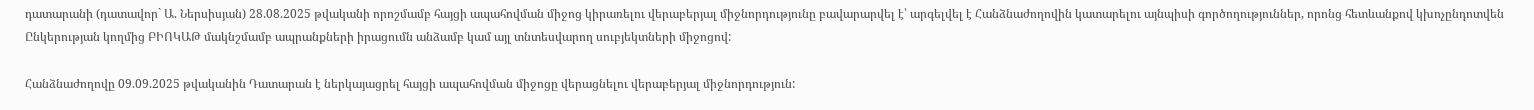դատարանի (դատավոր` Ա. Ներսիսյան) 28.08.2025 թվականի որոշմամբ հայցի ապահովման միջոց կիրառելու վերաբերյալ միջնորդությունը բավարարվել է՝ արգելվել է Հանձնաժողովին կատարելու այնպիսի գործողություններ, որոնց հետևանքով կխոչընդոտվեն Ընկերության կողմից ԲԻՈԿԱԹ մակնշմամբ ապրանքների իրացումն անձամբ կամ այլ տնտեսվարող սուբյեկտների միջոցով:

Հանձնաժողովը 09.09.2025 թվականին Դատարան է ներկայացրել հայցի ապահովման միջոցը վերացնելու վերաբերյալ միջնորդություն: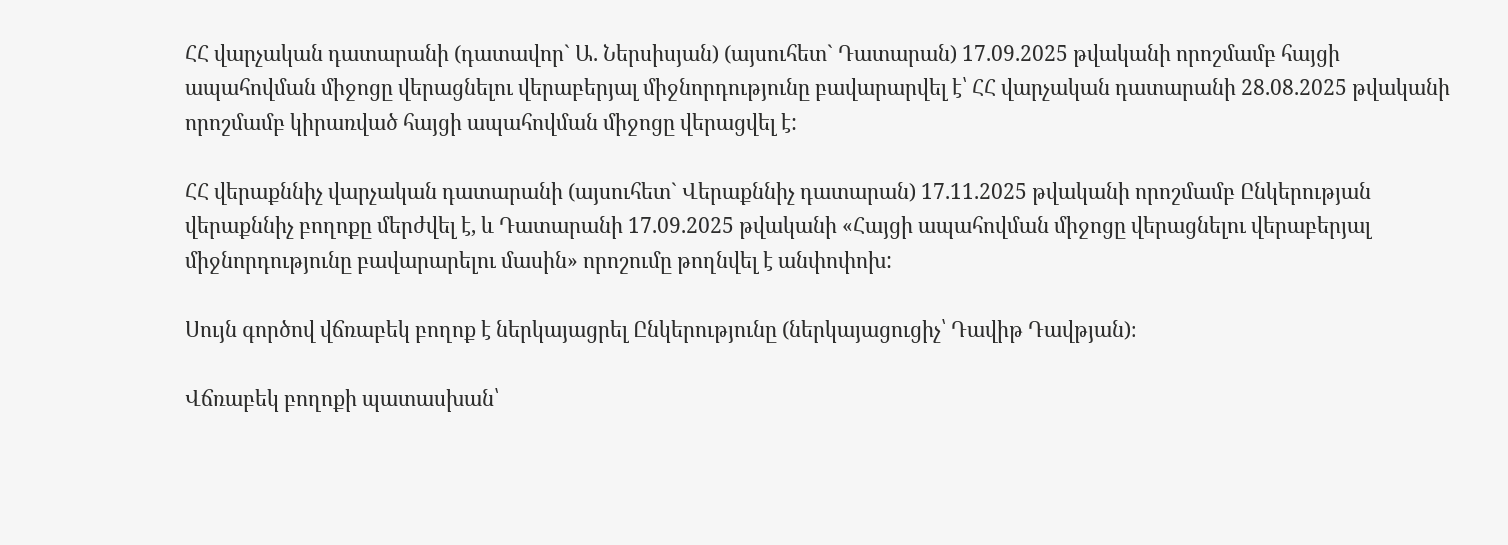ՀՀ վարչական դատարանի (դատավոր` Ա. Ներսիսյան) (այսուհետ` Դատարան) 17.09.2025 թվականի որոշմամբ հայցի ապահովման միջոցը վերացնելու վերաբերյալ միջնորդությունը բավարարվել է՝ ՀՀ վարչական դատարանի 28.08.2025 թվականի որոշմամբ կիրառված հայցի ապահովման միջոցը վերացվել է:

ՀՀ վերաքննիչ վարչական դատարանի (այսուհետ` Վերաքննիչ դատարան) 17.11.2025 թվականի որոշմամբ Ընկերության վերաքննիչ բողոքը մերժվել է, և Դատարանի 17.09.2025 թվականի «Հայցի ապահովման միջոցը վերացնելու վերաբերյալ միջնորդությունը բավարարելու մասին» որոշումը թողնվել է անփոփոխ:

Սույն գործով վճռաբեկ բողոք է ներկայացրել Ընկերությունը (ներկայացուցիչ՝ Դավիթ Դավթյան)։

Վճռաբեկ բողոքի պատասխան՝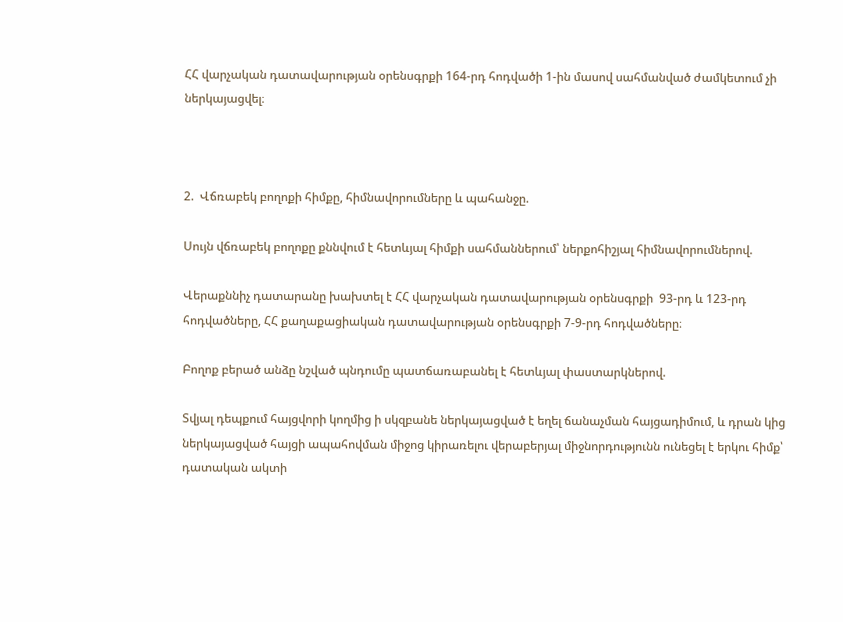ՀՀ վարչական դատավարության օրենսգրքի 164-րդ հոդվածի 1-ին մասով սահմանված ժամկետում չի ներկայացվել։



2.  Վճռաբեկ բողոքի հիմքը, հիմնավորումները և պահանջը.

Սույն վճռաբեկ բողոքը քննվում է հետևյալ հիմքի սահմաններում՝ ներքոհիշյալ հիմնավորումներով.

Վերաքննիչ դատարանը խախտել է ՀՀ վարչական դատավարության օրենսգրքի  93-րդ և 123-րդ հոդվածները, ՀՀ քաղաքացիական դատավարության օրենսգրքի 7-9-րդ հոդվածները։

Բողոք բերած անձը նշված պնդումը պատճառաբանել է հետևյալ փաստարկներով.

Տվյալ դեպքում հայցվորի կողմից ի սկզբանե ներկայացված է եղել ճանաչման հայցադիմում, և դրան կից ներկայացված հայցի ապահովման միջոց կիրառելու վերաբերյալ միջնորդությունն ունեցել է երկու հիմք՝ դատական ակտի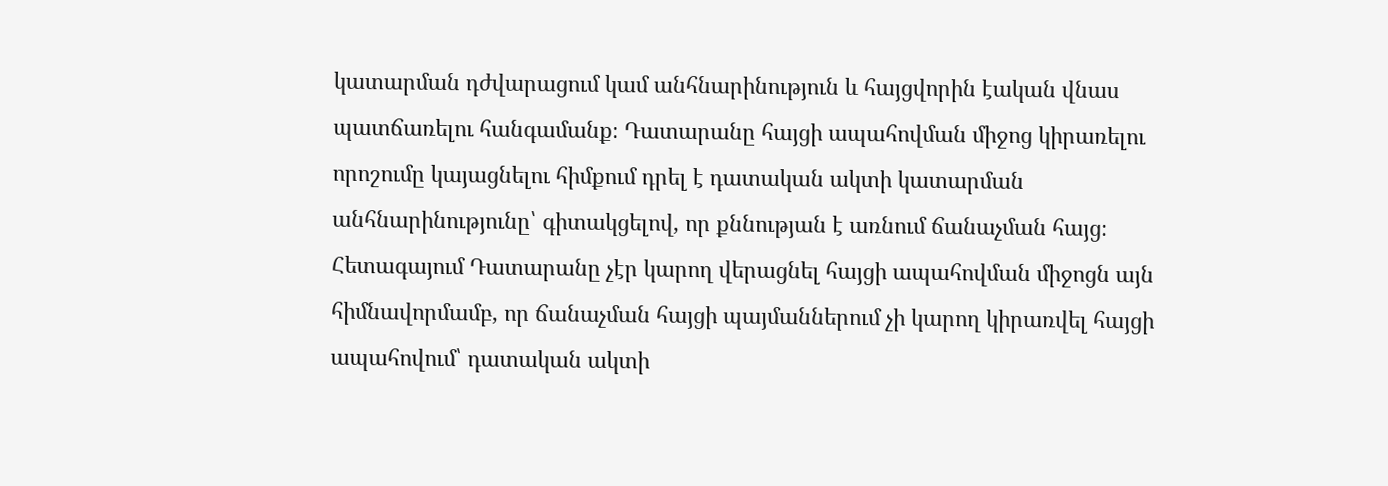կատարման դժվարացում կամ անհնարինություն և հայցվորին էական վնաս պատճառելու հանգամանք։ Դատարանը հայցի ապահովման միջոց կիրառելու որոշումը կայացնելու հիմքում դրել է դատական ակտի կատարման անհնարինությունը՝ գիտակցելով, որ քննության է առնում ճանաչման հայց։ Հետագայում Դատարանը չէր կարող վերացնել հայցի ապահովման միջոցն այն հիմնավորմամբ, որ ճանաչման հայցի պայմաններում չի կարող կիրառվել հայցի ապահովում՝ դատական ակտի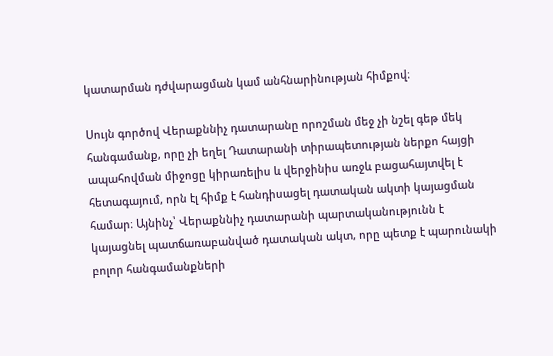կատարման դժվարացման կամ անհնարինության հիմքով։

Սույն գործով Վերաքննիչ դատարանը որոշման մեջ չի նշել գեթ մեկ հանգամանք, որը չի եղել Դատարանի տիրապետության ներքո հայցի ապահովման միջոցը կիրառելիս և վերջինիս առջև բացահայտվել է հետագայում, որն էլ հիմք է հանդիսացել դատական ակտի կայացման համար։ Այնինչ՝ Վերաքննիչ դատարանի պարտականությունն է կայացնել պատճառաբանված դատական ակտ, որը պետք է պարունակի բոլոր հանգամանքների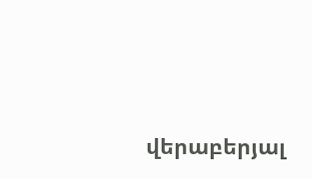վերաբերյալ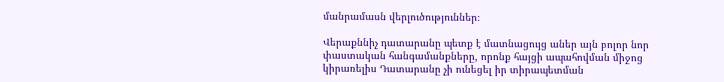մանրամասն վերլուծություններ։

Վերաքննիչ դատարանը պետք է մատնացույց աներ այն բոլոր նոր փաստական հանգամանքները, որոնք հայցի ապահովման միջոց կիրառելիս Դատարանը չի ունեցել իր տիրապետման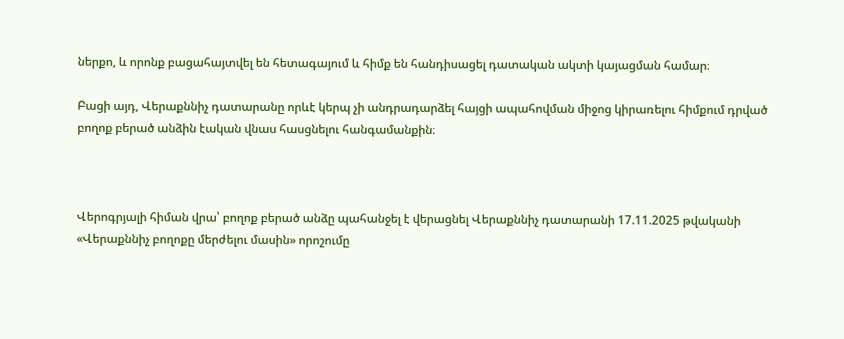ներքո, և որոնք բացահայտվել են հետագայում և հիմք են հանդիսացել դատական ակտի կայացման համար։

Բացի այդ, Վերաքննիչ դատարանը որևէ կերպ չի անդրադարձել հայցի ապահովման միջոց կիրառելու հիմքում դրված բողոք բերած անձին էական վնաս հասցնելու հանգամանքին։



Վերոգրյալի հիման վրա՝ բողոք բերած անձը պահանջել է վերացնել Վերաքննիչ դատարանի 17.11.2025 թվականի «Վերաքննիչ բողոքը մերժելու մասին» որոշումը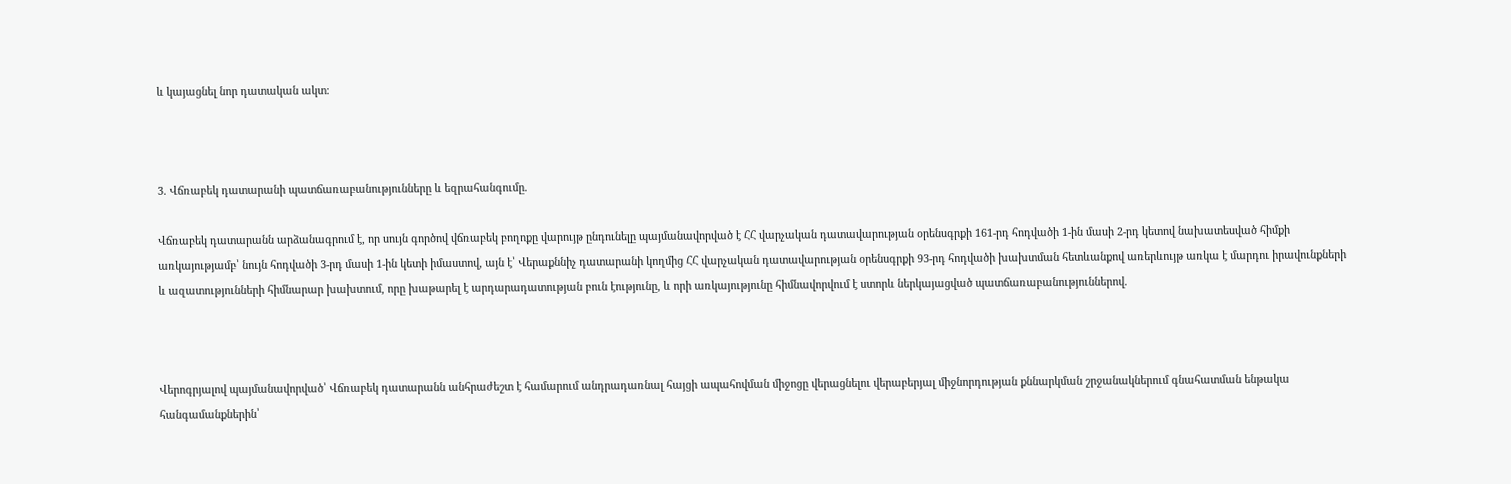և կայացնել նոր դատական ակտ։



3. Վճռաբեկ դատարանի պատճառաբանությունները և եզրահանգումը.

Վճռաբեկ դատարանն արձանագրում է, որ սույն գործով վճռաբեկ բողոքը վարույթ ընդունելը պայմանավորված է ՀՀ վարչական դատավարության օրենսգրքի 161-րդ հոդվածի 1-ին մասի 2-րդ կետով նախատեսված հիմքի առկայությամբ՝ նույն հոդվածի 3-րդ մասի 1-ին կետի իմաստով, այն է՝ Վերաքննիչ դատարանի կողմից ՀՀ վարչական դատավարության օրենսգրքի 93-րդ հոդվածի խախտման հետևանքով առերևույթ առկա է մարդու իրավունքների և ազատությունների հիմնարար խախտում, որը խաթարել է արդարադատության բուն էությունը, և որի առկայությունը հիմնավորվում է ստորև ներկայացված պատճառաբանություններով.



Վերոգրյալով պայմանավորված՝ Վճռաբեկ դատարանն անհրաժեշտ է համարում անդրադառնալ հայցի ապահովման միջոցը վերացնելու վերաբերյալ միջնորդության քննարկման շրջանակներում գնահատման ենթակա հանգամանքներին՝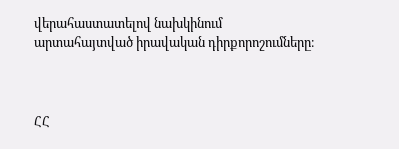վերահաստատելով նախկինում արտահայտված իրավական դիրքորոշումները։



ՀՀ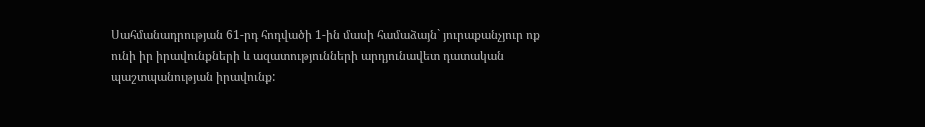Սահմանադրության 61-րդ հոդվածի 1-ին մասի համաձայն` յուրաքանչյուր ոք ունի իր իրավունքների և ազատությունների արդյունավետ դատական պաշտպանության իրավունք: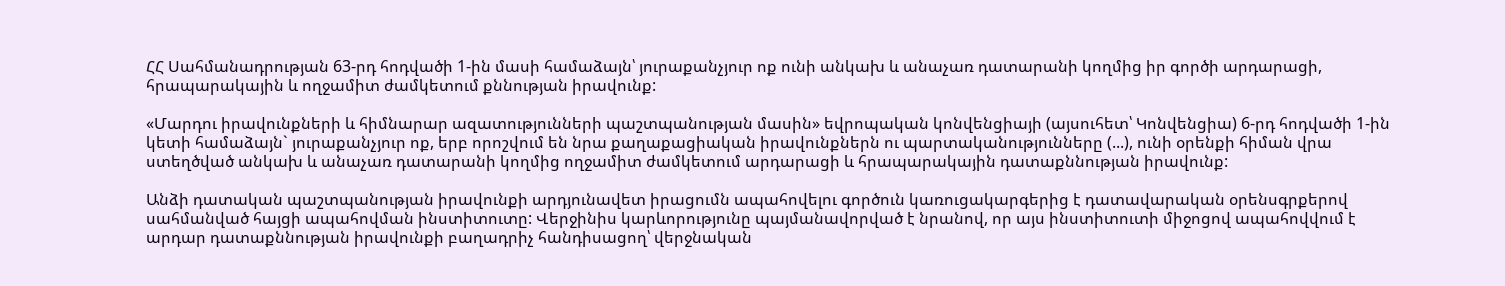ՀՀ Սահմանադրության 63-րդ հոդվածի 1-ին մասի համաձայն՝ յուրաքանչյուր ոք ունի անկախ և անաչառ դատարանի կողմից իր գործի արդարացի, հրապարակային և ողջամիտ ժամկետում քննության իրավունք:

«Մարդու իրավունքների և հիմնարար ազատությունների պաշտպանության մասին» եվրոպական կոնվենցիայի (այսուհետ՝ Կոնվենցիա) 6-րդ հոդվածի 1-ին կետի համաձայն` յուրաքանչյուր ոք, երբ որոշվում են նրա քաղաքացիական իրավունքներն ու պարտականությունները (...), ունի օրենքի հիման վրա ստեղծված անկախ և անաչառ դատարանի կողմից ողջամիտ ժամկետում արդարացի և հրապարակային դատաքննության իրավունք:

Անձի դատական պաշտպանության իրավունքի արդյունավետ իրացումն ապահովելու գործուն կառուցակարգերից է դատավարական օրենսգրքերով սահմանված հայցի ապահովման ինստիտուտը: Վերջինիս կարևորությունը պայմանավորված է նրանով, որ այս ինստիտուտի միջոցով ապահովվում է արդար դատաքննության իրավունքի բաղադրիչ հանդիսացող՝ վերջնական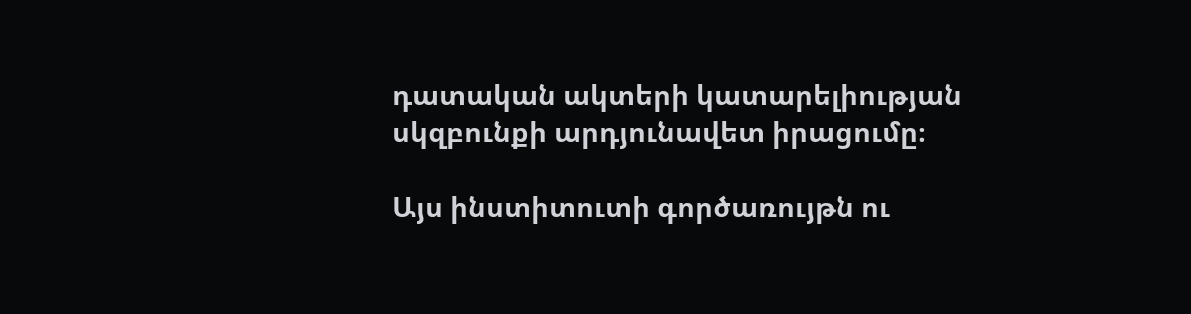դատական ակտերի կատարելիության սկզբունքի արդյունավետ իրացումը։

Այս ինստիտուտի գործառույթն ու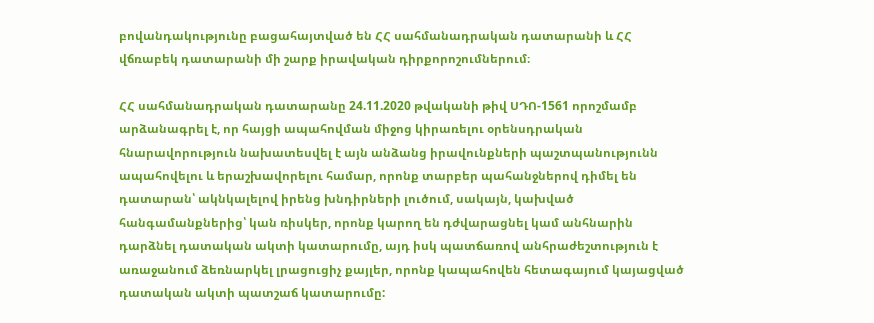բովանդակությունը բացահայտված են ՀՀ սահմանադրական դատարանի և ՀՀ վճռաբեկ դատարանի մի շարք իրավական դիրքորոշումներում։

ՀՀ սահմանադրական դատարանը 24.11.2020 թվականի թիվ ՍԴՈ-1561 որոշմամբ արձանագրել է, որ հայցի ապահովման միջոց կիրառելու օրենսդրական հնարավորություն նախատեսվել է այն անձանց իրավունքների պաշտպանությունն ապահովելու և երաշխավորելու համար, որոնք տարբեր պահանջներով դիմել են դատարան՝ ակնկալելով իրենց խնդիրների լուծում, սակայն, կախված հանգամանքներից՝ կան ռիսկեր, որոնք կարող են դժվարացնել կամ անհնարին դարձնել դատական ակտի կատարումը, այդ իսկ պատճառով անհրաժեշտություն է առաջանում ձեռնարկել լրացուցիչ քայլեր, որոնք կապահովեն հետագայում կայացված դատական ակտի պատշաճ կատարումը: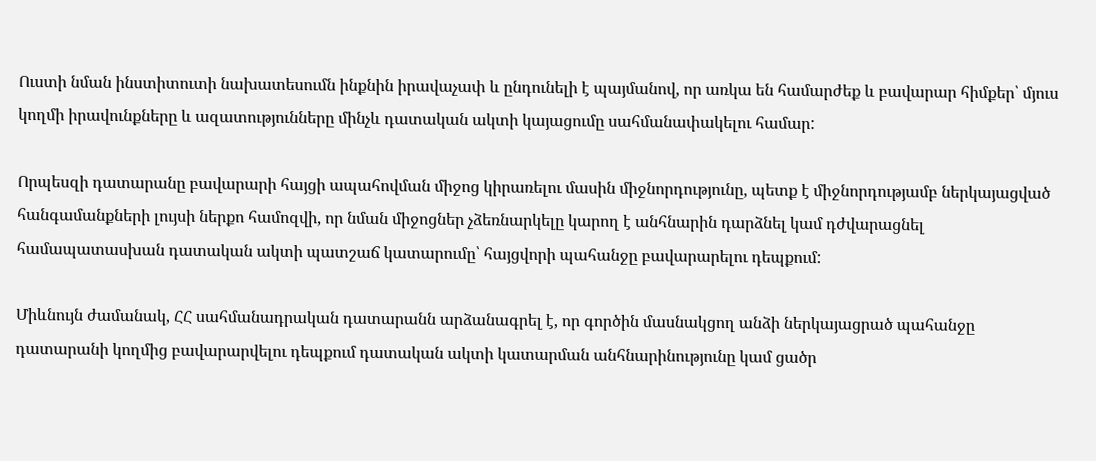Ուստի նման ինստիտուտի նախատեսումն ինքնին իրավաչափ և ընդունելի է պայմանով, որ առկա են համարժեք և բավարար հիմքեր՝ մյուս կողմի իրավունքները և ազատությունները մինչև դատական ակտի կայացումը սահմանափակելու համար:

Որպեսզի դատարանը բավարարի հայցի ապահովման միջոց կիրառելու մասին միջնորդությունը, պետք է միջնորդությամբ ներկայացված հանգամանքների լույսի ներքո համոզվի, որ նման միջոցներ չձեռնարկելը կարող է անհնարին դարձնել կամ դժվարացնել համապատասխան դատական ակտի պատշաճ կատարումը՝ հայցվորի պահանջը բավարարելու դեպքում:

Միևնույն ժամանակ, ՀՀ սահմանադրական դատարանն արձանագրել է, որ գործին մասնակցող անձի ներկայացրած պահանջը դատարանի կողմից բավարարվելու դեպքում դատական ակտի կատարման անհնարինությունը կամ ցածր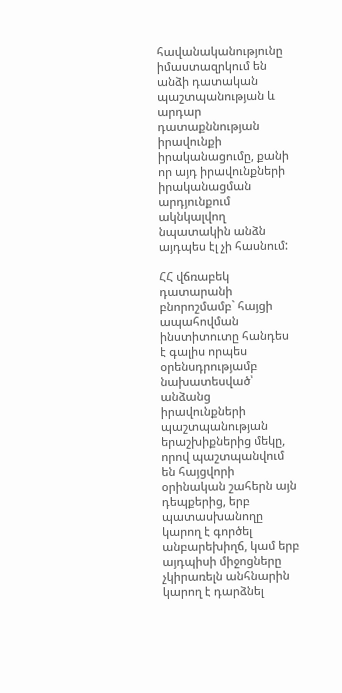հավանականությունը իմաստազրկում են անձի դատական պաշտպանության և արդար դատաքննության իրավունքի իրականացումը, քանի որ այդ իրավունքների իրականացման արդյունքում ակնկալվող նպատակին անձն այդպես էլ չի հասնում:

ՀՀ վճռաբեկ դատարանի բնորոշմամբ` հայցի ապահովման ինստիտուտը հանդես է գալիս որպես օրենսդրությամբ նախատեսված՝ անձանց իրավունքների պաշտպանության երաշխիքներից մեկը, որով պաշտպանվում են հայցվորի օրինական շահերն այն դեպքերից, երբ պատասխանողը կարող է գործել անբարեխիղճ, կամ երբ այդպիսի միջոցները չկիրառելն անհնարին կարող է դարձնել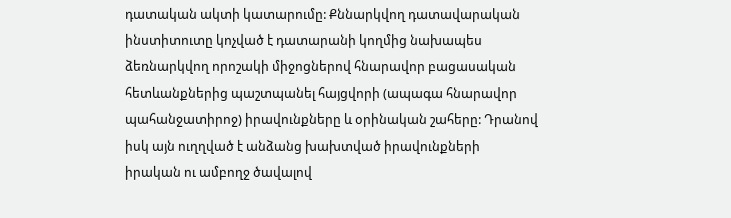դատական ակտի կատարումը: Քննարկվող դատավարական ինստիտուտը կոչված է դատարանի կողմից նախապես ձեռնարկվող որոշակի միջոցներով հնարավոր բացասական հետևանքներից պաշտպանել հայցվորի (ապագա հնարավոր պահանջատիրոջ) իրավունքները և օրինական շահերը: Դրանով իսկ այն ուղղված է անձանց խախտված իրավունքների իրական ու ամբողջ ծավալով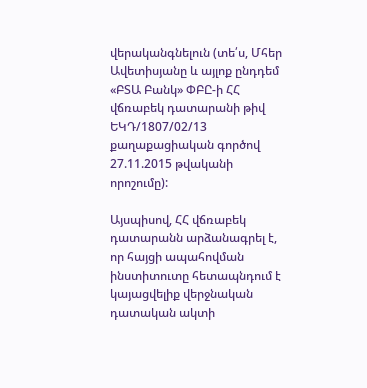վերականգնելուն (տե՛ս, Մհեր Ավետիսյանը և այլոք ընդդեմ «ԲՏԱ Բանկ» ՓԲԸ-ի ՀՀ վճռաբեկ դատարանի թիվ ԵԿԴ/1807/02/13 քաղաքացիական գործով 27.11.2015 թվականի որոշումը):

Այսպիսով, ՀՀ վճռաբեկ դատարանն արձանագրել է, որ հայցի ապահովման ինստիտուտը հետապնդում է կայացվելիք վերջնական դատական ակտի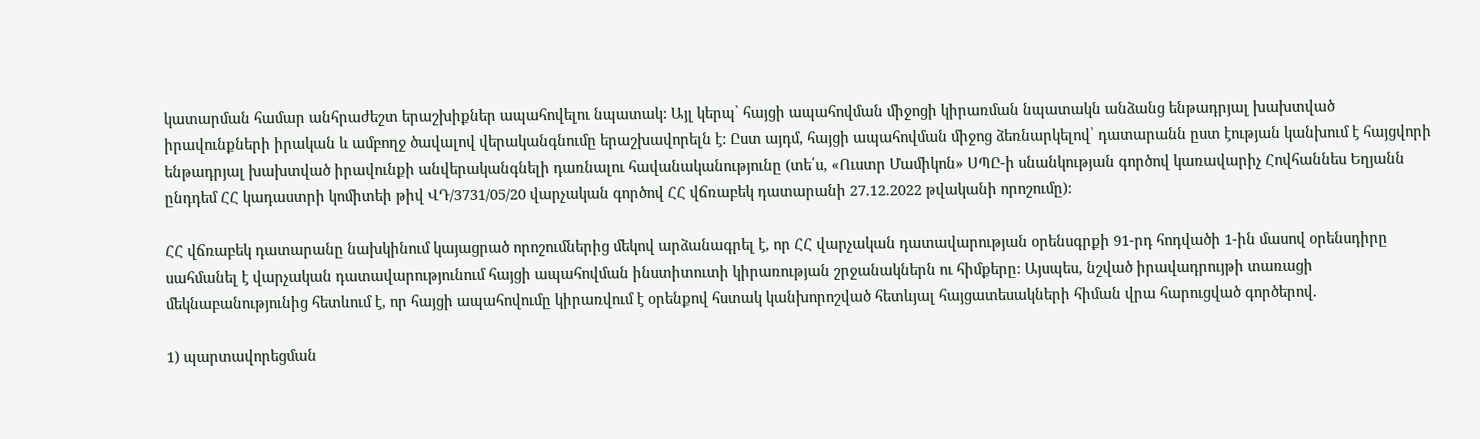կատարման համար անհրաժեշտ երաշխիքներ ապահովելու նպատակ: Այլ կերպ՝ հայցի ապահովման միջոցի կիրառման նպատակն անձանց ենթադրյալ խախտված իրավունքների իրական և ամբողջ ծավալով վերականգնումը երաշխավորելն է: Ըստ այդմ, հայցի ապահովման միջոց ձեռնարկելով՝ դատարանն ըստ էության կանխում է հայցվորի ենթադրյալ խախտված իրավունքի անվերականգնելի դառնալու հավանականությունը (տե՛ս, «Ուստր Մամիկոն» ՍՊԸ-ի սնանկության գործով կառավարիչ Հովհաննես Եղյանն ընդդեմ ՀՀ կադաստրի կոմիտեի թիվ ՎԴ/3731/05/20 վարչական գործով ՀՀ վճռաբեկ դատարանի 27.12.2022 թվականի որոշումը):

ՀՀ վճռաբեկ դատարանը նախկինում կայացրած որոշումներից մեկով արձանագրել է, որ ՀՀ վարչական դատավարության օրենսգրքի 91-րդ հոդվածի 1-ին մասով օրենսդիրը սահմանել է վարչական դատավարությունում հայցի ապահովման ինստիտուտի կիրառության շրջանակներն ու հիմքերը: Այսպես, նշված իրավադրույթի տառացի մեկնաբանությունից հետևում է, որ հայցի ապահովումը կիրառվում է օրենքով հստակ կանխորոշված հետևյալ հայցատեսակների հիման վրա հարուցված գործերով.

1) պարտավորեցման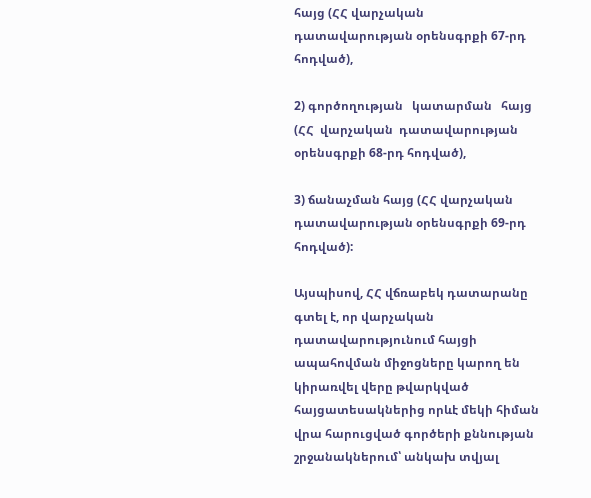հայց (ՀՀ վարչական դատավարության օրենսգրքի 67-րդ հոդված),

2) գործողության   կատարման   հայց  (ՀՀ  վարչական  դատավարության  օրենսգրքի 68-րդ հոդված),

3) ճանաչման հայց (ՀՀ վարչական դատավարության օրենսգրքի 69-րդ հոդված):

Այսպիսով, ՀՀ վճռաբեկ դատարանը գտել է, որ վարչական դատավարությունում հայցի ապահովման միջոցները կարող են կիրառվել վերը թվարկված հայցատեսակներից որևէ մեկի հիման վրա հարուցված գործերի քննության շրջանակներում՝ անկախ տվյալ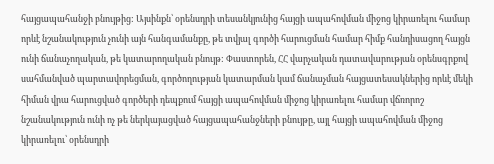հայցապահանջի բնույթից: Այսինքն՝ օրենսդրի տեսանկյունից հայցի ապահովման միջոց կիրառելու համար որևէ նշանակություն չունի այն հանգամանքը, թե տվյալ գործի հարուցման համար հիմք հանդիսացող հայցն ունի ճանաչողական, թե կատարողական բնույթ: Փաստորեն, ՀՀ վարչական դատավարության օրենսգրքով սահմանված պարտավորեցման, գործողության կատարման կամ ճանաչման հայցատեսակներից որևէ մեկի հիման վրա հարուցված գործերի դեպքում հայցի ապահովման միջոց կիրառելու համար վճռորոշ նշանակություն ունի ոչ թե ներկայացված հայցապահանջների բնույթը, այլ հայցի ապահովման միջոց կիրառելու՝ օրենսդրի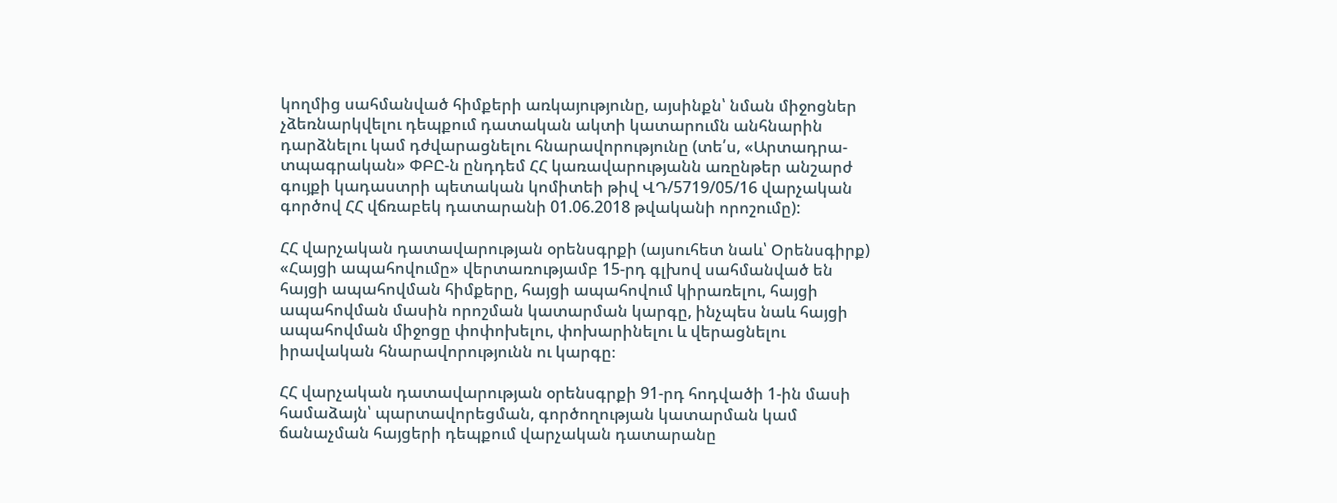կողմից սահմանված հիմքերի առկայությունը, այսինքն՝ նման միջոցներ չձեռնարկվելու դեպքում դատական ակտի կատարումն անհնարին դարձնելու կամ դժվարացնելու հնարավորությունը (տե՛ս, «Արտադրա-տպագրական» ՓԲԸ-ն ընդդեմ ՀՀ կառավարությանն առընթեր անշարժ գույքի կադաստրի պետական կոմիտեի թիվ ՎԴ/5719/05/16 վարչական գործով ՀՀ վճռաբեկ դատարանի 01.06.2018 թվականի որոշումը):

ՀՀ վարչական դատավարության օրենսգրքի (այսուհետ նաև՝ Օրենսգիրք) «Հայցի ապահովումը» վերտառությամբ 15-րդ գլխով սահմանված են հայցի ապահովման հիմքերը, հայցի ապահովում կիրառելու, հայցի ապահովման մասին որոշման կատարման կարգը, ինչպես նաև հայցի ապահովման միջոցը փոփոխելու, փոխարինելու և վերացնելու իրավական հնարավորությունն ու կարգը։

ՀՀ վարչական դատավարության օրենսգրքի 91-րդ հոդվածի 1-ին մասի համաձայն՝ պարտավորեցման, գործողության կատարման կամ ճանաչման հայցերի դեպքում վարչական դատարանը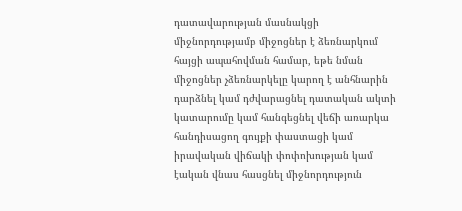դատավարության մասնակցի միջնորդությամբ միջոցներ է ձեռնարկում հայցի ապահովման համար, եթե նման միջոցներ չձեռնարկելը կարող է անհնարին դարձնել կամ դժվարացնել դատական ակտի կատարումը կամ հանգեցնել վեճի առարկա հանդիսացող գույքի փաստացի կամ իրավական վիճակի փոփոխության կամ էական վնաս հասցնել միջնորդություն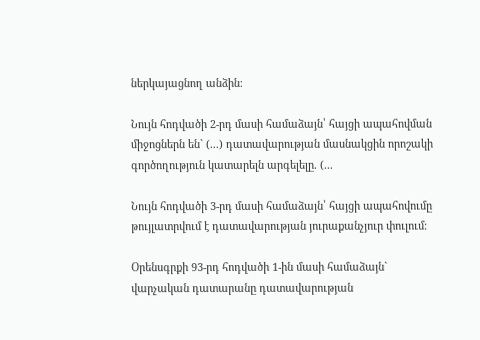ներկայացնող անձին։

Նույն հոդվածի 2-րդ մասի համաձայն՝ հայցի ապահովման միջոցներն են` (...) դատավարության մասնակցին որոշակի գործողություն կատարելն արգելելը. (...

Նույն հոդվածի 3-րդ մասի համաձայն՝ հայցի ապահովումը թույլատրվում է դատավարության յուրաքանչյուր փուլում։

Օրենսգրքի 93-րդ հոդվածի 1-ին մասի համաձայն` վարչական դատարանը դատավարության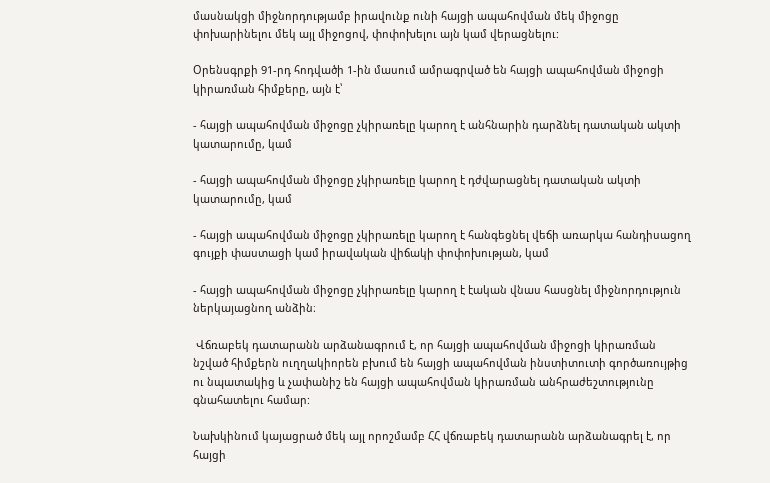մասնակցի միջնորդությամբ իրավունք ունի հայցի ապահովման մեկ միջոցը փոխարինելու մեկ այլ միջոցով, փոփոխելու այն կամ վերացնելու:

Օրենսգրքի 91-րդ հոդվածի 1-ին մասում ամրագրված են հայցի ապահովման միջոցի կիրառման հիմքերը, այն է՝

- հայցի ապահովման միջոցը չկիրառելը կարող է անհնարին դարձնել դատական ակտի կատարումը, կամ

- հայցի ապահովման միջոցը չկիրառելը կարող է դժվարացնել դատական ակտի կատարումը, կամ

- հայցի ապահովման միջոցը չկիրառելը կարող է հանգեցնել վեճի առարկա հանդիսացող գույքի փաստացի կամ իրավական վիճակի փոփոխության, կամ

- հայցի ապահովման միջոցը չկիրառելը կարող է էական վնաս հասցնել միջնորդություն ներկայացնող անձին։

 Վճռաբեկ դատարանն արձանագրում է, որ հայցի ապահովման միջոցի կիրառման նշված հիմքերն ուղղակիորեն բխում են հայցի ապահովման ինստիտուտի գործառույթից ու նպատակից և չափանիշ են հայցի ապահովման կիրառման անհրաժեշտությունը գնահատելու համար:

Նախկինում կայացրած մեկ այլ որոշմամբ ՀՀ վճռաբեկ դատարանն արձանագրել է, որ հայցի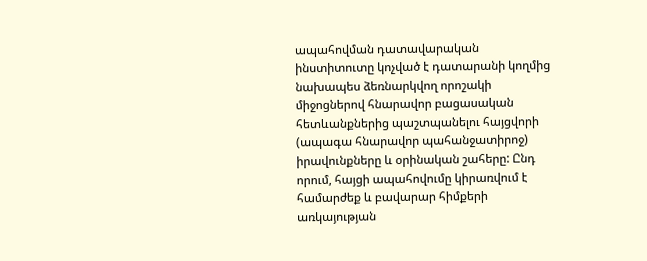ապահովման դատավարական ինստիտուտը կոչված է դատարանի կողմից նախապես ձեռնարկվող որոշակի միջոցներով հնարավոր բացասական հետևանքներից պաշտպանելու հայցվորի (ապագա հնարավոր պահանջատիրոջ) իրավունքները և օրինական շահերը: Ընդ որում, հայցի ապահովումը կիրառվում է համարժեք և բավարար հիմքերի առկայության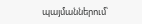պայմաններում՝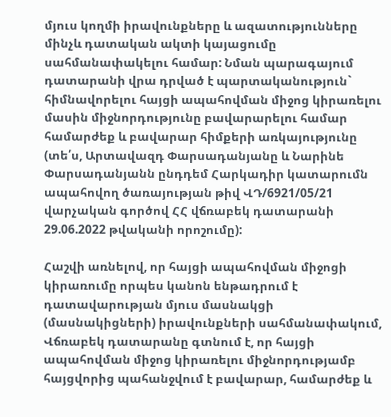մյուս կողմի իրավունքները և ազատությունները մինչև դատական ակտի կայացումը սահմանափակելու համար: Նման պարագայում դատարանի վրա դրված է պարտականություն` հիմնավորելու հայցի ապահովման միջոց կիրառելու մասին միջնորդությունը բավարարելու համար համարժեք և բավարար հիմքերի առկայությունը (տե՛ս, Արտավազդ Փարսադանյանը և Նարինե Փարսադանյանն ընդդեմ Հարկադիր կատարումն ապահովող ծառայության թիվ ՎԴ/6921/05/21 վարչական գործով ՀՀ վճռաբեկ դատարանի 29.06.2022 թվականի որոշումը):

Հաշվի առնելով, որ հայցի ապահովման միջոցի կիրառումը որպես կանոն ենթադրում է դատավարության մյուս մասնակցի (մասնակիցների) իրավունքների սահմանափակում, Վճռաբեկ դատարանը գտնում է, որ հայցի ապահովման միջոց կիրառելու միջնորդությամբ հայցվորից պահանջվում է բավարար, համարժեք և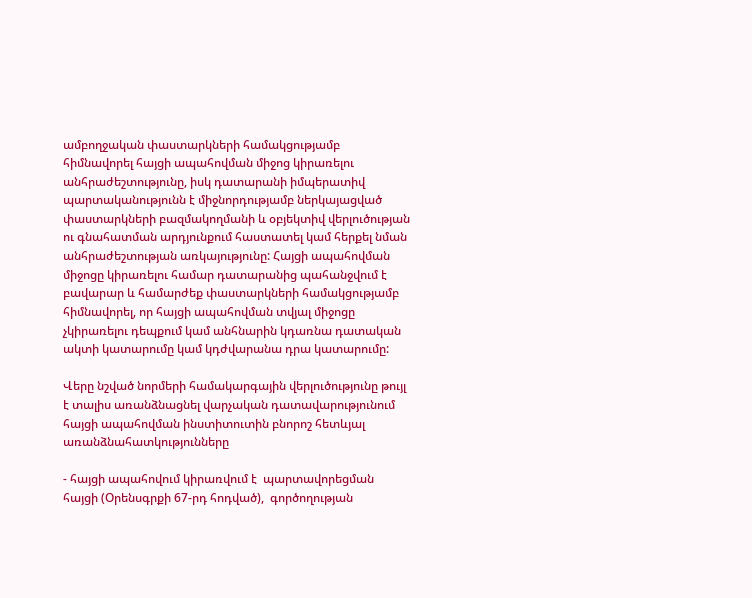ամբողջական փաստարկների համակցությամբ հիմնավորել հայցի ապահովման միջոց կիրառելու անհրաժեշտությունը, իսկ դատարանի իմպերատիվ պարտականությունն է միջնորդությամբ ներկայացված փաստարկների բազմակողմանի և օբյեկտիվ վերլուծության ու գնահատման արդյունքում հաստատել կամ հերքել նման անհրաժեշտության առկայությունը: Հայցի ապահովման միջոցը կիրառելու համար դատարանից պահանջվում է բավարար և համարժեք փաստարկների համակցությամբ հիմնավորել, որ հայցի ապահովման տվյալ միջոցը չկիրառելու դեպքում կամ անհնարին կդառնա դատական ակտի կատարումը կամ կդժվարանա դրա կատարումը:

Վերը նշված նորմերի համակարգային վերլուծությունը թույլ է տալիս առանձնացնել վարչական դատավարությունում հայցի ապահովման ինստիտուտին բնորոշ հետևյալ առանձնահատկությունները

- հայցի ապահովում կիրառվում է  պարտավորեցման հայցի (Օրենսգրքի 67-րդ հոդված),  գործողության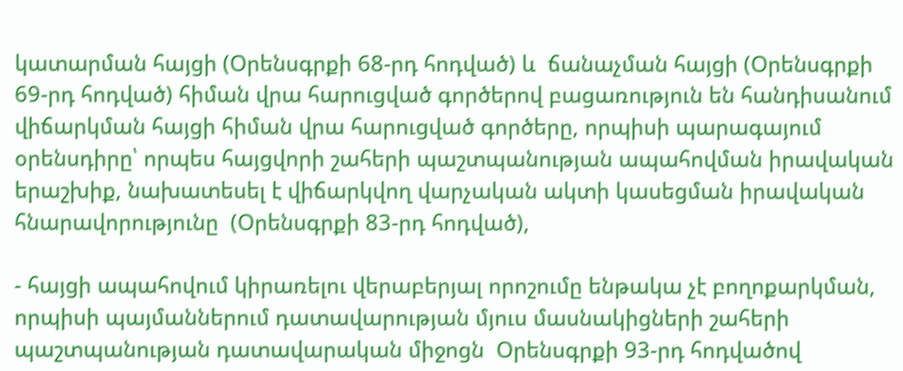կատարման հայցի (Օրենսգրքի 68-րդ հոդված) և  ճանաչման հայցի (Օրենսգրքի 69-րդ հոդված) հիման վրա հարուցված գործերով բացառություն են հանդիսանում վիճարկման հայցի հիման վրա հարուցված գործերը, որպիսի պարագայում օրենսդիրը՝ որպես հայցվորի շահերի պաշտպանության ապահովման իրավական երաշխիք, նախատեսել է վիճարկվող վարչական ակտի կասեցման իրավական հնարավորությունը  (Օրենսգրքի 83-րդ հոդված),

- հայցի ապահովում կիրառելու վերաբերյալ որոշումը ենթակա չէ բողոքարկման, որպիսի պայմաններում դատավարության մյուս մասնակիցների շահերի պաշտպանության դատավարական միջոցն  Օրենսգրքի 93-րդ հոդվածով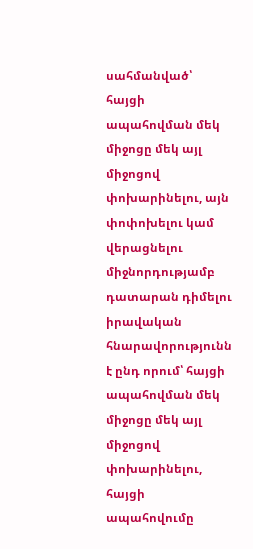սահմանված՝ հայցի ապահովման մեկ միջոցը մեկ այլ միջոցով փոխարինելու, այն փոփոխելու կամ վերացնելու միջնորդությամբ դատարան դիմելու իրավական հնարավորությունն է ընդ որում՝ հայցի ապահովման մեկ միջոցը մեկ այլ միջոցով փոխարինելու, հայցի ապահովումը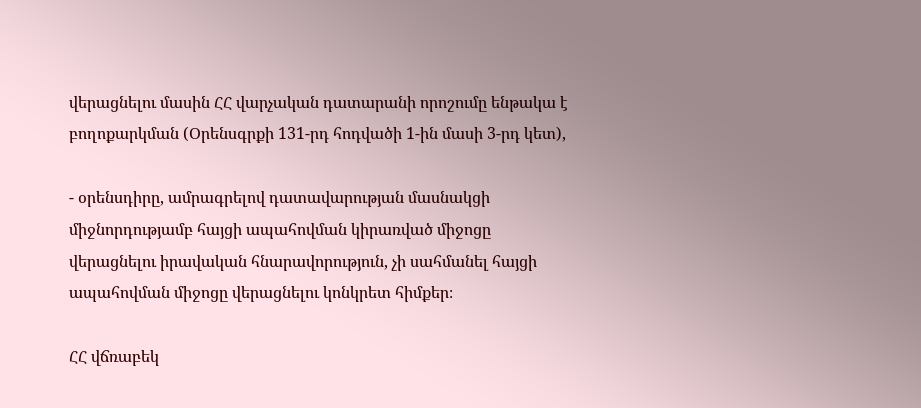վերացնելու մասին ՀՀ վարչական դատարանի որոշումը ենթակա է բողոքարկման (Օրենսգրքի 131-րդ հոդվածի 1-ին մասի 3-րդ կետ),

- օրենսդիրը, ամրագրելով դատավարության մասնակցի միջնորդությամբ հայցի ապահովման կիրառված միջոցը վերացնելու իրավական հնարավորություն, չի սահմանել հայցի ապահովման միջոցը վերացնելու կոնկրետ հիմքեր։

ՀՀ վճռաբեկ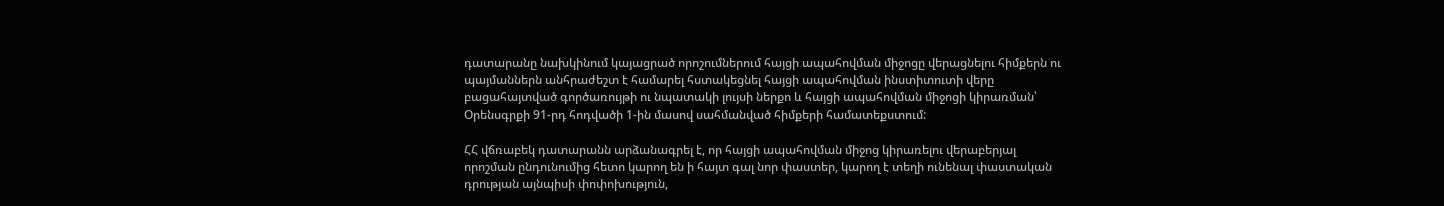դատարանը նախկինում կայացրած որոշումներում հայցի ապահովման միջոցը վերացնելու հիմքերն ու պայմաններն անհրաժեշտ է համարել հստակեցնել հայցի ապահովման ինստիտուտի վերը բացահայտված գործառույթի ու նպատակի լույսի ներքո և հայցի ապահովման միջոցի կիրառման՝ Օրենսգրքի 91-րդ հոդվածի 1-ին մասով սահմանված հիմքերի համատեքստում:

ՀՀ վճռաբեկ դատարանն արձանագրել է, որ հայցի ապահովման միջոց կիրառելու վերաբերյալ որոշման ընդունումից հետո կարող են ի հայտ գալ նոր փաստեր, կարող է տեղի ունենալ փաստական դրության այնպիսի փոփոխություն,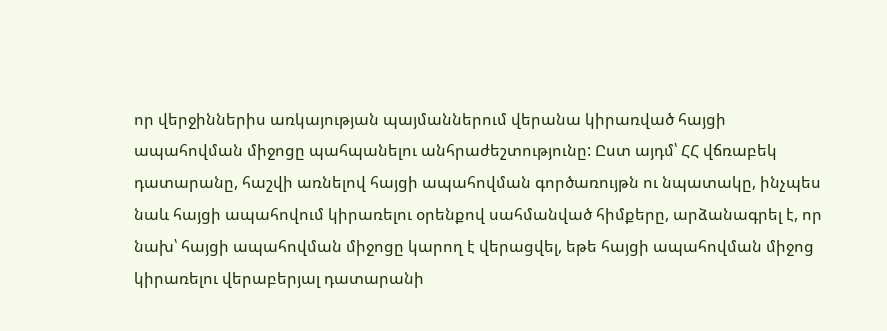որ վերջիններիս առկայության պայմաններում վերանա կիրառված հայցի ապահովման միջոցը պահպանելու անհրաժեշտությունը: Ըստ այդմ՝ ՀՀ վճռաբեկ դատարանը, հաշվի առնելով հայցի ապահովման գործառույթն ու նպատակը, ինչպես նաև հայցի ապահովում կիրառելու օրենքով սահմանված հիմքերը, արձանագրել է, որ նախ՝ հայցի ապահովման միջոցը կարող է վերացվել, եթե հայցի ապահովման միջոց կիրառելու վերաբերյալ դատարանի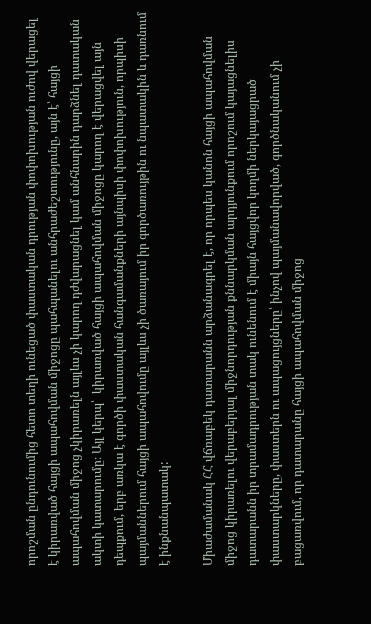որոշման ընդունումից հետո տեղի ունեցած փաստական դրության փոփոխության ուժով վերացել է կիրառված հայցի ապահովման միջոցը պահպանելու անհրաժեշտությունը, այն է՝ հայցի ապահովման միջոց չկիրառելն այլևս չի կարող դժվարացնել կամ անհնարին դարձնել դատական ակտի կատարումը։ Այլ կերպ՝  կիրառված հայցի ապահովման միջոցը կարող է վերացվել այն դեպքում, երբ առկա է գործի փաստական հանգամանքների այնպիսի փոփոխություն, որպիսի պայմաններում հայցի ապահովումը այլևս չի ծառայում իր գործառույթին ու նպատակին և դառնում է ինքնանպատակ:

Միաժամանակ ՀՀ վճռաբեկ դատարանն արձանագրել է, որ որպես կանոն հայցի ապահովման միջոց կիրառելու վերաբերյալ միջնորդության քննարկման արդյունքում որոշում կայացնելիս դատարանն իր տրամադրության տակ ունենում է միայն հայցվոր կողմի ներկայացրած փաստարկները, փաստերն ու ապացույցները՝ ինչով պայմանավորված, գործնականում չի բացառվում, որ դատարանը հայցի ապահովման միջոց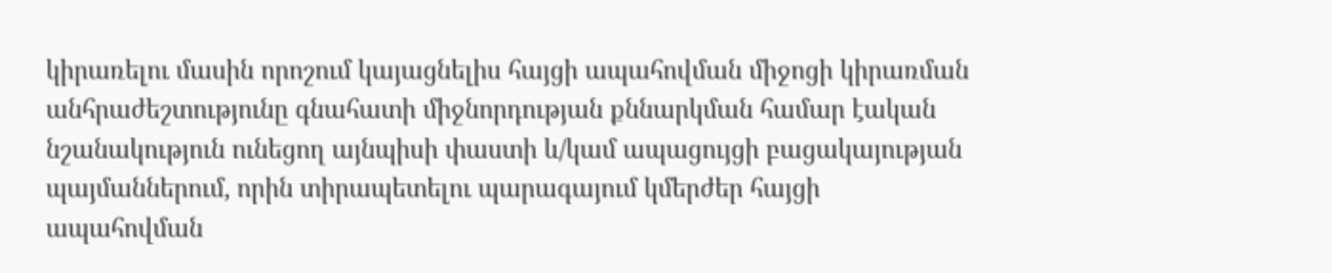կիրառելու մասին որոշում կայացնելիս հայցի ապահովման միջոցի կիրառման անհրաժեշտությունը գնահատի միջնորդության քննարկման համար էական նշանակություն ունեցող այնպիսի փաստի և/կամ ապացույցի բացակայության պայմաններում, որին տիրապետելու պարագայում կմերժեր հայցի ապահովման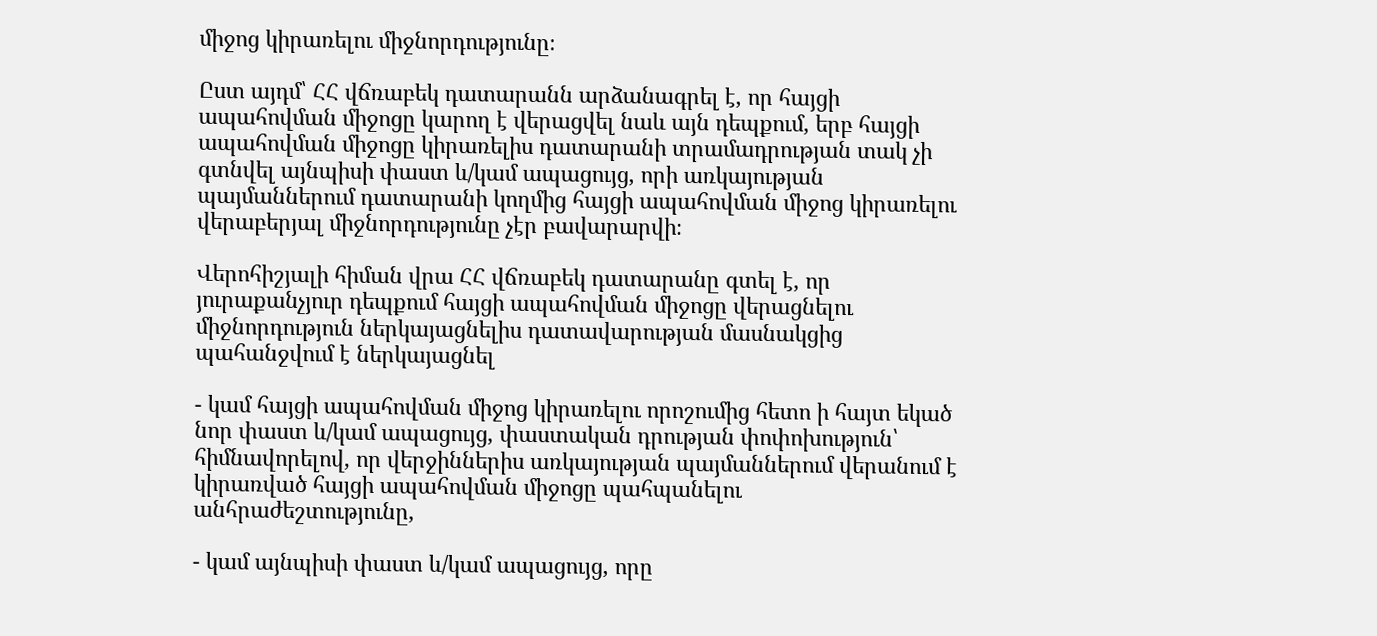միջոց կիրառելու միջնորդությունը։

Ըստ այդմ՝ ՀՀ վճռաբեկ դատարանն արձանագրել է, որ հայցի ապահովման միջոցը կարող է վերացվել նաև այն դեպքում, երբ հայցի ապահովման միջոցը կիրառելիս դատարանի տրամադրության տակ չի գտնվել այնպիսի փաստ և/կամ ապացույց, որի առկայության պայմաններում դատարանի կողմից հայցի ապահովման միջոց կիրառելու վերաբերյալ միջնորդությունը չէր բավարարվի։

Վերոհիշյալի հիման վրա ՀՀ վճռաբեկ դատարանը գտել է, որ յուրաքանչյուր դեպքում հայցի ապահովման միջոցը վերացնելու միջնորդություն ներկայացնելիս դատավարության մասնակցից պահանջվում է ներկայացնել

- կամ հայցի ապահովման միջոց կիրառելու որոշումից հետո ի հայտ եկած նոր փաստ և/կամ ապացույց, փաստական դրության փոփոխություն՝ հիմնավորելով, որ վերջիններիս առկայության պայմաններում վերանում է կիրառված հայցի ապահովման միջոցը պահպանելու անհրաժեշտությունը,

- կամ այնպիսի փաստ և/կամ ապացույց, որը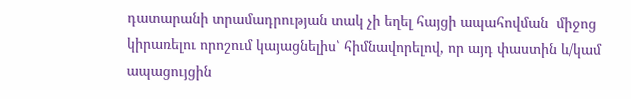դատարանի տրամադրության տակ չի եղել հայցի ապահովման  միջոց կիրառելու որոշում կայացնելիս՝ հիմնավորելով, որ այդ փաստին և/կամ ապացույցին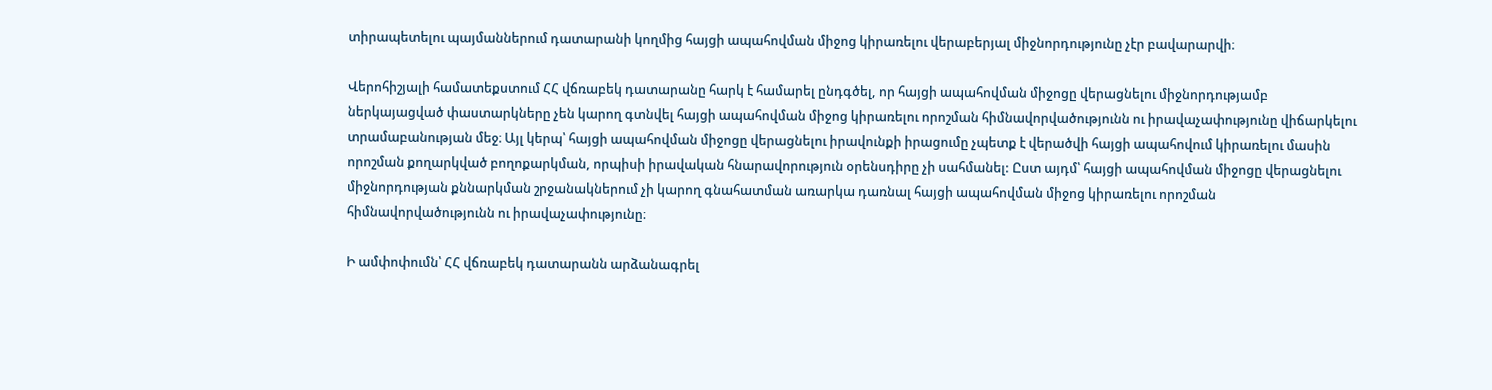տիրապետելու պայմաններում դատարանի կողմից հայցի ապահովման միջոց կիրառելու վերաբերյալ միջնորդությունը չէր բավարարվի։

Վերոհիշյալի համատեքստում ՀՀ վճռաբեկ դատարանը հարկ է համարել ընդգծել, որ հայցի ապահովման միջոցը վերացնելու միջնորդությամբ ներկայացված փաստարկները չեն կարող գտնվել հայցի ապահովման միջոց կիրառելու որոշման հիմնավորվածությունն ու իրավաչափությունը վիճարկելու տրամաբանության մեջ։ Այլ կերպ՝ հայցի ապահովման միջոցը վերացնելու իրավունքի իրացումը չպետք է վերածվի հայցի ապահովում կիրառելու մասին որոշման քողարկված բողոքարկման, որպիսի իրավական հնարավորություն օրենսդիրը չի սահմանել: Ըստ այդմ՝ հայցի ապահովման միջոցը վերացնելու միջնորդության քննարկման շրջանակներում չի կարող գնահատման առարկա դառնալ հայցի ապահովման միջոց կիրառելու որոշման հիմնավորվածությունն ու իրավաչափությունը։

Ի ամփոփումն՝ ՀՀ վճռաբեկ դատարանն արձանագրել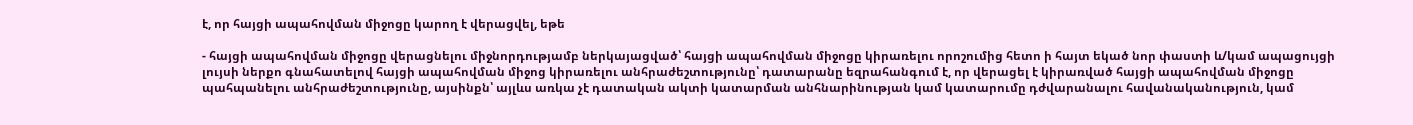է, որ հայցի ապահովման միջոցը կարող է վերացվել, եթե

- հայցի ապահովման միջոցը վերացնելու միջնորդությամբ ներկայացված՝ հայցի ապահովման միջոցը կիրառելու որոշումից հետո ի հայտ եկած նոր փաստի և/կամ ապացույցի լույսի ներքո գնահատելով հայցի ապահովման միջոց կիրառելու անհրաժեշտությունը՝ դատարանը եզրահանգում է, որ վերացել է կիրառված հայցի ապահովման միջոցը պահպանելու անհրաժեշտությունը, այսինքն՝ այլևս առկա չէ դատական ակտի կատարման անհնարինության կամ կատարումը դժվարանալու հավանականություն, կամ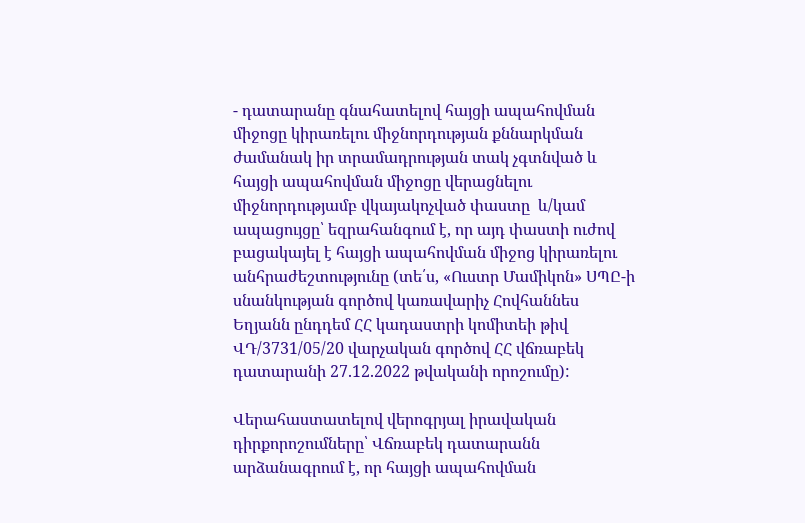- դատարանը գնահատելով հայցի ապահովման միջոցը կիրառելու միջնորդության քննարկման ժամանակ իր տրամադրության տակ չգտնված և հայցի ապահովման միջոցը վերացնելու միջնորդությամբ վկայակոչված փաստը  և/կամ ապացույցը՝ եզրահանգում է, որ այդ փաստի ուժով բացակայել է հայցի ապահովման միջոց կիրառելու անհրաժեշտությունը (տե՛ս, «Ուստր Մամիկոն» ՍՊԸ-ի սնանկության գործով կառավարիչ Հովհաննես Եղյանն ընդդեմ ՀՀ կադաստրի կոմիտեի թիվ ՎԴ/3731/05/20 վարչական գործով ՀՀ վճռաբեկ դատարանի 27.12.2022 թվականի որոշումը):

Վերահաստատելով վերոգրյալ իրավական դիրքորոշումները՝ Վճռաբեկ դատարանն արձանագրում է, որ հայցի ապահովման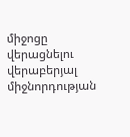միջոցը վերացնելու վերաբերյալ միջնորդության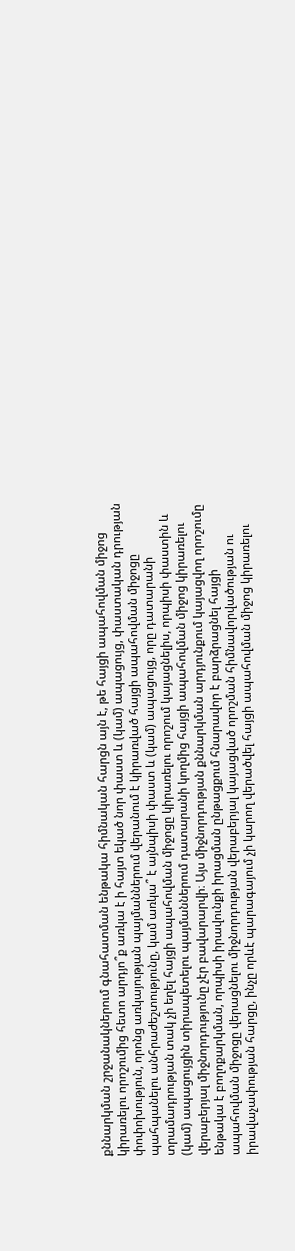քննարկման շրջանակներում գնահատման ենթակա հիմնական հարցն այն է, թե հայցի ապահովման միջոց կիրառելու որոշումից հետո արդյո՞ք առկա է ի հայտ եկած նոր փաստ և (կամ) ապացույց, փաստական դրության փոփոխություն, որոնց առկայության պայմաններում վերանում է կիրառված հայցի ապահովման միջոցը պահպանելու անհրաժեշտությունը, կամ առկա՞ է այնպիսի փաստ և (կամ) ապացույց, որը դատարանի տրամադրության տակ չի եղել հայցի ապահովման միջոցը կիրառելու որոշում կայացնելիս, որպիսի փաստին և (կամ) ապացույցին տիրապետելու պայմաններում դատարանի կողմից հայցի ապահովման միջոց կիրառելու վերաբերյալ միջնորդությունը չէր բավարարվի։ Այս միջնորդության քննարկման արդյունքում կայացվող որոշումը ենթակա է բողոքարկման, որպիսի իրավունքի իրացման ընթացքում հնարավոր է բարձրացնել հայցի ապահովման միջոցը վերացնելու միջնորդության վերաբերյալ կայացված որոշման հիմնավորվածության ու իրավաչափության հարցը, ինչը որևէ պարագայում չի կարող վերածվել հայցի ապահովման միջոց կիրառելու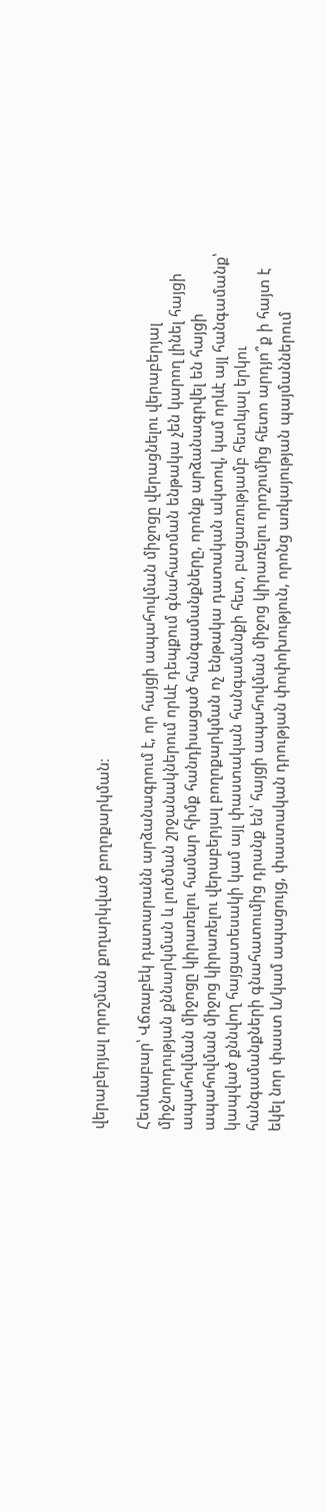վերաբերյալ որոշման քողարկված բողոքարկման։

Հետևաբար՝ Վճռաբեկ դատարանն արձանագրում է, որ հայցի ապահովման միջոցը վերացնելու վերաբերյալ միջնորդության քննարկման և լուծման շրջանակներում որևէ դեպքում գնահատման ենթակա չեն կարող լինել հայցի ապահովման միջոցը կիրառելու համար հիմք հանդիսացած հանգամանքները, որոնք արձանագրվել են հայցի ապահովման միջոց կիրառելու վերաբերյալ բողոքարկման ոչ ենթակա դատական ակտով, կամ որևէ այլ հանգամանք՝ կապված քննվող հայցատեսակի կամ այլ փաստական հանգամանքի հետ, բացառությամբ հետևյալ երկու հանգամանքների գնահատումից դրանք են՝ հայցի ապահովման միջոց կիրառելու որոշումից հետո արդյո՞ք ի հայտ է եկել նոր փաստ և/կամ ապացույց, փաստական դրության փոփոխություն, որոնց առկայության պայմաններում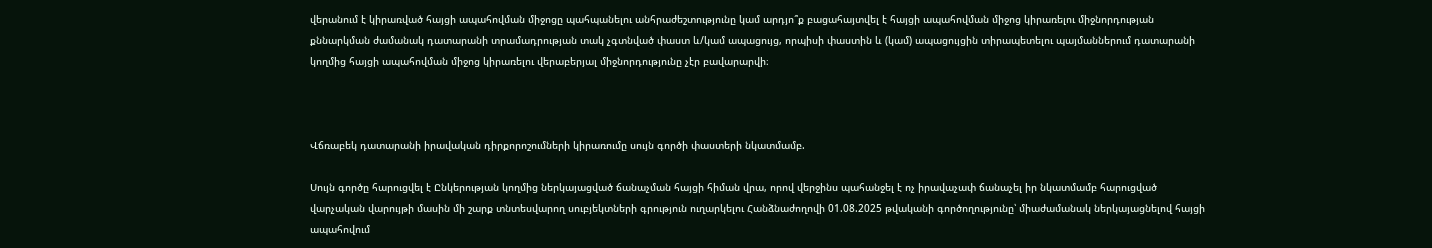վերանում է կիրառված հայցի ապահովման միջոցը պահպանելու անհրաժեշտությունը կամ արդյո՞ք բացահայտվել է հայցի ապահովման միջոց կիրառելու միջնորդության քննարկման ժամանակ դատարանի տրամադրության տակ չգտնված փաստ և/կամ ապացույց, որպիսի փաստին և (կամ) ապացույցին տիրապետելու պայմաններում դատարանի կողմից հայցի ապահովման միջոց կիրառելու վերաբերյալ միջնորդությունը չէր բավարարվի։



Վճռաբեկ դատարանի իրավական դիրքորոշումների կիրառումը սույն գործի փաստերի նկատմամբ.

Սույն գործը հարուցվել է Ընկերության կողմից ներկայացված ճանաչման հայցի հիման վրա, որով վերջինս պահանջել է ոչ իրավաչափ ճանաչել իր նկատմամբ հարուցված վարչական վարույթի մասին մի շարք տնտեսվարող սուբյեկտների գրություն ուղարկելու Հանձնաժողովի 01.08.2025 թվականի գործողությունը՝ միաժամանակ ներկայացնելով հայցի ապահովում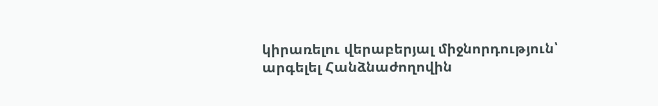կիրառելու վերաբերյալ միջնորդություն՝ արգելել Հանձնաժողովին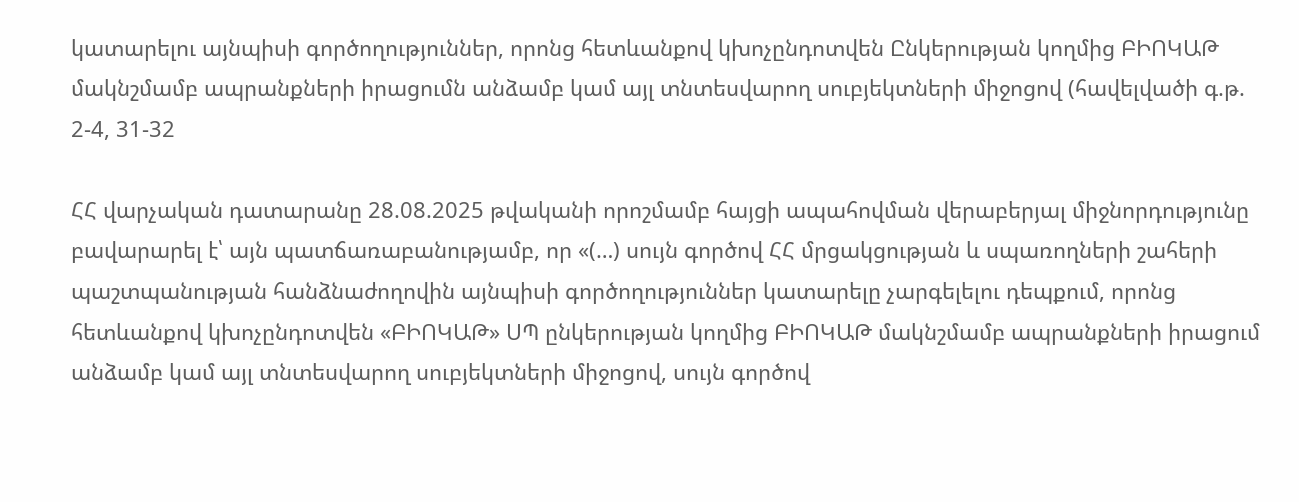կատարելու այնպիսի գործողություններ, որոնց հետևանքով կխոչընդոտվեն Ընկերության կողմից ԲԻՈԿԱԹ մակնշմամբ ապրանքների իրացումն անձամբ կամ այլ տնտեսվարող սուբյեկտների միջոցով (հավելվածի գ.թ. 2-4, 31-32

ՀՀ վարչական դատարանը 28.08.2025 թվականի որոշմամբ հայցի ապահովման վերաբերյալ միջնորդությունը բավարարել է՝ այն պատճառաբանությամբ, որ «(…) սույն գործով ՀՀ մրցակցության և սպառողների շահերի պաշտպանության հանձնաժողովին այնպիսի գործողություններ կատարելը չարգելելու դեպքում, որոնց հետևանքով կխոչընդոտվեն «ԲԻՈԿԱԹ» ՍՊ ընկերության կողմից ԲԻՈԿԱԹ մակնշմամբ ապրանքների իրացում անձամբ կամ այլ տնտեսվարող սուբյեկտների միջոցով, սույն գործով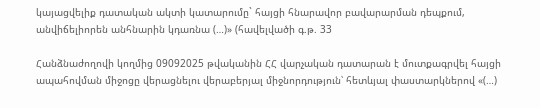կայացվելիք դատական ակտի կատարումը` հայցի հնարավոր բավարարման դեպքում, անվիճելիորեն անհնարին կդառնա (…)» (հավելվածի գ.թ. 33

Հանձնաժողովի կողմից 09092025 թվականին ՀՀ վարչական դատարան է մուտքագրվել հայցի ապահովման միջոցը վերացնելու վերաբերյալ միջնորդություն՝ հետևյալ փաստարկներով «(…)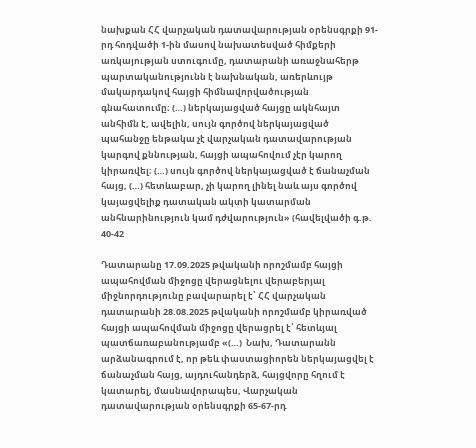նախքան ՀՀ վարչական դատավարության օրենսգրքի 91-րդ հոդվածի 1-ին մասով նախատեսված հիմքերի առկայության ստուգումը, դատարանի առաջնահերթ պարտականությունն է նախնական, առերևույթ մակարդակով հայցի հիմնավորվածության գնահատումը։ (…) ներկայացված հայցը ակնհայտ անհիմն է, ավելին, սույն գործով ներկայացված պահանջը ենթակա չէ վարչական դատավարության կարգով քննության, հայցի ապահովում չէր կարող կիրառվել։ (…) սույն գործով ներկայացված է ճանաչման հայց, (…) հետևաբար, չի կարող լինել նաև այս գործով կայացվելիք դատական ակտի կատարման անհնարինություն կամ դժվարություն» (հավելվածի գ.թ. 40-42

Դատարանը 17.09.2025 թվականի որոշմամբ հայցի ապահովման միջոցը վերացնելու վերաբերյալ միջնորդությունը բավարարել է՝ ՀՀ վարչական դատարանի 28.08.2025 թվականի որոշմամբ կիրառված հայցի ապահովման միջոցը վերացրել է՝ հետևյալ պատճառաբանությամբ «(…)  Նախ, Դատարանն արձանագրում է, որ թեև փաստացիորեն ներկայացվել է ճանաչման հայց, այդուհանդերձ, հայցվորը հղում է կատարել, մասնավորապես, Վարչական դատավարության օրենսգրքի 65-67-րդ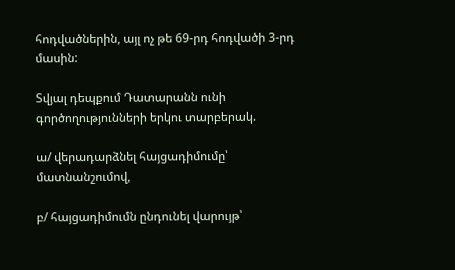հոդվածներին, այլ ոչ թե 69-րդ հոդվածի 3-րդ մասին:

Տվյալ դեպքում Դատարանն ունի գործողությունների երկու տարբերակ.

ա/ վերադարձնել հայցադիմումը՝ մատնանշումով,

բ/ հայցադիմումն ընդունել վարույթ՝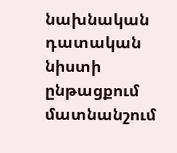նախնական դատական նիստի ընթացքում մատնանշում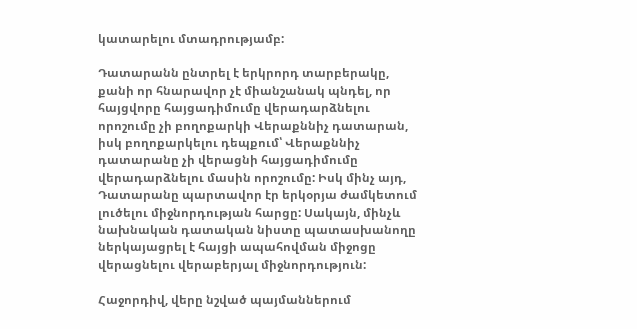կատարելու մտադրությամբ:

Դատարանն ընտրել է երկրորդ տարբերակը, քանի որ հնարավոր չէ միանշանակ պնդել, որ հայցվորը հայցադիմումը վերադարձնելու որոշումը չի բողոքարկի Վերաքննիչ դատարան, իսկ բողոքարկելու դեպքում՝ Վերաքննիչ դատարանը չի վերացնի հայցադիմումը վերադարձնելու մասին որոշումը: Իսկ մինչ այդ, Դատարանը պարտավոր էր երկօրյա ժամկետում լուծելու միջնորդության հարցը: Սակայն, մինչև նախնական դատական նիստը պատասխանողը ներկայացրել է հայցի ապահովման միջոցը վերացնելու վերաբերյալ միջնորդություն:

Հաջորդիվ, վերը նշված պայմաններում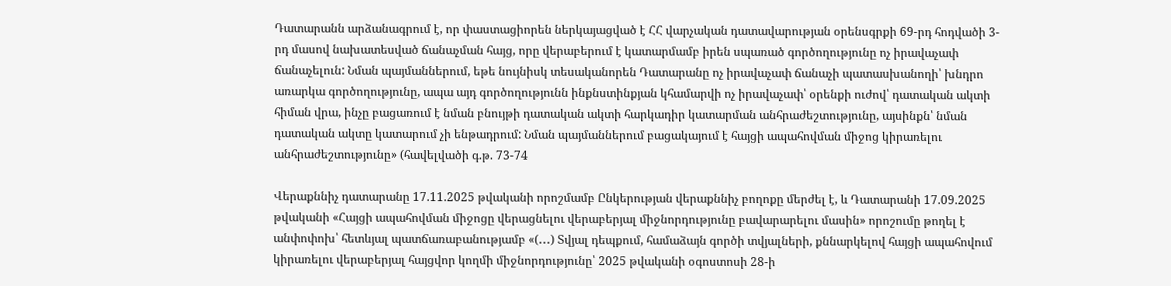Դատարանն արձանագրում է, որ փաստացիորեն ներկայացված է ՀՀ վարչական դատավարության օրենսգրքի 69-րդ հոդվածի 3-րդ մասով նախատեսված ճանաչման հայց, որը վերաբերում է կատարմամբ իրեն սպառած գործողությունը ոչ իրավաչափ ճանաչելուն: Նման պայմաններում, եթե նույնիսկ տեսականորեն Դատարանը ոչ իրավաչափ ճանաչի պատասխանողի՝ խնդրո առարկա գործողությունը, ապա այդ գործողությունն ինքնստինքյան կհամարվի ոչ իրավաչափ՝ օրենքի ուժով՝ դատական ակտի հիման վրա, ինչը բացառում է նման բնույթի դատական ակտի հարկադիր կատարման անհրաժեշտությունը, այսինքն՝ նման դատական ակտը կատարում չի ենթադրում: Նման պայմաններում բացակայում է հայցի ապահովման միջոց կիրառելու անհրաժեշտությունը» (հավելվածի գ.թ. 73-74

Վերաքննիչ դատարանը 17.11.2025 թվականի որոշմամբ Ընկերության վերաքննիչ բողոքը մերժել է, և Դատարանի 17.09.2025 թվականի «Հայցի ապահովման միջոցը վերացնելու վերաբերյալ միջնորդությունը բավարարելու մասին» որոշումը թողել է անփոփոխ՝ հետևյալ պատճառաբանությամբ «(․․․) Տվյալ դեպքում, համաձայն գործի տվյալների, քննարկելով հայցի ապահովում կիրառելու վերաբերյալ հայցվոր կողմի միջնորդությունը՝ 2025 թվականի օգոստոսի 28-ի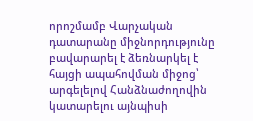որոշմամբ Վարչական դատարանը միջնորդությունը բավարարել է ձեռնարկել է հայցի ապահովման միջոց՝ արգելելով Հանձնաժողովին կատարելու այնպիսի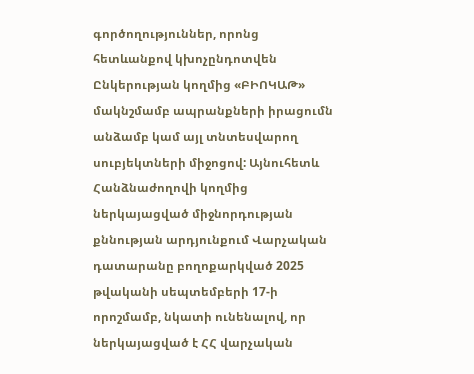գործողություններ, որոնց հետևանքով կխոչընդոտվեն Ընկերության կողմից «ԲԻՈԿԱԹ» մակնշմամբ ապրանքների իրացումն անձամբ կամ այլ տնտեսվարող սուբյեկտների միջոցով: Այնուհետև Հանձնաժողովի կողմից ներկայացված միջնորդության քննության արդյունքում Վարչական դատարանը բողոքարկված 2025 թվականի սեպտեմբերի 17-ի որոշմամբ, նկատի ունենալով, որ ներկայացված է ՀՀ վարչական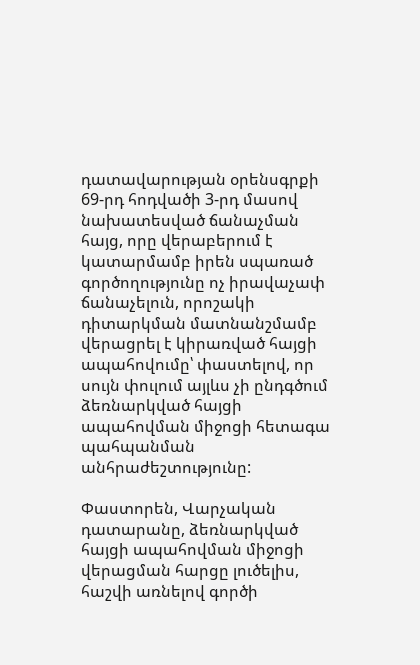դատավարության օրենսգրքի 69-րդ հոդվածի 3-րդ մասով նախատեսված ճանաչման հայց, որը վերաբերում է կատարմամբ իրեն սպառած գործողությունը ոչ իրավաչափ ճանաչելուն, որոշակի դիտարկման մատնանշմամբ վերացրել է կիրառված հայցի ապահովումը՝ փաստելով, որ սույն փուլում այլևս չի ընդգծում ձեռնարկված հայցի ապահովման միջոցի հետագա պահպանման անհրաժեշտությունը:

Փաստորեն, Վարչական դատարանը, ձեռնարկված հայցի ապահովման միջոցի վերացման հարցը լուծելիս, հաշվի առնելով գործի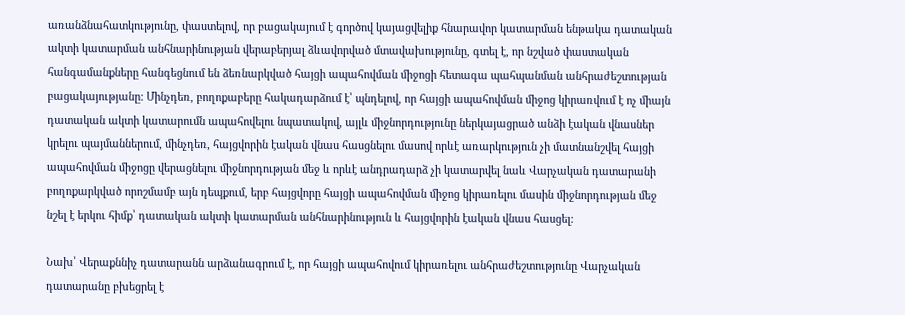առանձնահատկությունը, փաստելով, որ բացակայում է գործով կայացվելիք հնարավոր կատարման ենթակա դատական ակտի կատարման անհնարինության վերաբերյալ ձևավորված մտավախությունը, գտել է, որ նշված փաստական հանգամանքները հանգեցնում են ձեռնարկված հայցի ապահովման միջոցի հետագա պահպանման անհրաժեշտության բացակայությանը: Մինչդեռ, բողոքաբերը հակադարձում է՝ պնդելով, որ հայցի ապահովման միջոց կիրառվում է ոչ միայն դատական ակտի կատարումն ապահովելու նպատակով, այլև միջնորդությունը ներկայացրած անձի էական վնասներ կրելու պայմաններում, մինչդեռ, հայցվորին էական վնաս հասցնելու մասով որևէ առարկություն չի մատնանշվել հայցի ապահովման միջոցը վերացնելու միջնորդության մեջ և որևէ անդրադարձ չի կատարվել նաև Վարչական դատարանի բողոքարկված որոշմամբ այն դեպքում, երբ հայցվորը հայցի ապահովման միջոց կիրառելու մասին միջնորդության մեջ նշել է երկու հիմք՝ դատական ակտի կատարման անհնարինություն և հայցվորին էական վնաս հասցել:

Նախ՝ Վերաքննիչ դատարանն արձանագրում է, որ հայցի ապահովում կիրառելու անհրաժեշտությունը Վարչական դատարանը բխեցրել է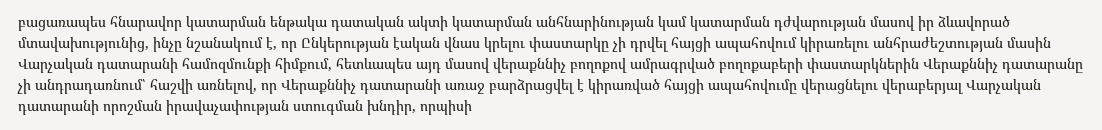բացառապես հնարավոր կատարման ենթակա դատական ակտի կատարման անհնարինության կամ կատարման դժվարության մասով իր ձևավորած մտավախությունից, ինչը նշանակում է, որ Ընկերության էական վնաս կրելու փաստարկը չի դրվել հայցի ապահովում կիրառելու անհրաժեշտության մասին Վարչական դատարանի համոզմունքի հիմքում, հետևապես այդ մասով վերաքննիչ բողոքով ամրագրված բողոքաբերի փաստարկներին Վերաքննիչ դատարանը չի անդրադառնում՝ հաշվի առնելով, որ Վերաքննիչ դատարանի առաջ բարձրացվել է կիրառված հայցի ապահովումը վերացնելու վերաբերյալ Վարչական դատարանի որոշման իրավաչափության ստուգման խնդիր, որպիսի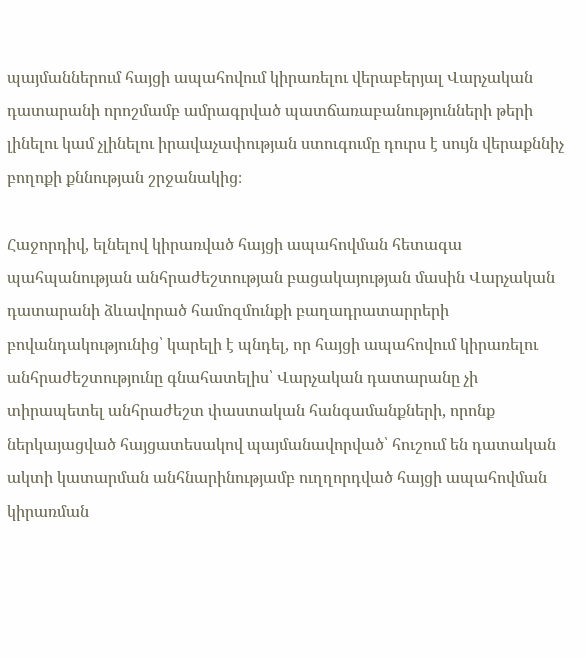պայմաններում հայցի ապահովում կիրառելու վերաբերյալ Վարչական դատարանի որոշմամբ ամրագրված պատճառաբանությունների թերի լինելու կամ չլինելու իրավաչափության ստուգումը դուրս է սույն վերաքննիչ բողոքի քննության շրջանակից։

Հաջորդիվ, ելնելով կիրառված հայցի ապահովման հետագա պահպանության անհրաժեշտության բացակայության մասին Վարչական դատարանի ձևավորած համոզմունքի բաղադրատարրերի բովանդակությունից՝ կարելի է պնդել, որ հայցի ապահովում կիրառելու անհրաժեշտությունը գնահատելիս՝ Վարչական դատարանը չի տիրապետել անհրաժեշտ փաստական հանգամանքների, որոնք ներկայացված հայցատեսակով պայմանավորված՝ հուշում են դատական ակտի կատարման անհնարինությամբ ուղղորդված հայցի ապահովման կիրառման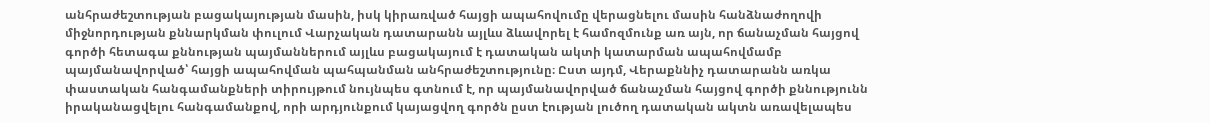անհրաժեշտության բացակայության մասին, իսկ կիրառված հայցի ապահովումը վերացնելու մասին հանձնաժողովի միջնորդության քննարկման փուլում Վարչական դատարանն այլևս ձևավորել է համոզմունք առ այն, որ ճանաչման հայցով գործի հետագա քննության պայմաններում այլևս բացակայում է դատական ակտի կատարման ապահովմամբ պայմանավորված՝ հայցի ապահովման պահպանման անհրաժեշտությունը։ Ըստ այդմ, Վերաքննիչ դատարանն առկա փաստական հանգամանքների տիրույթում նույնպես գտնում է, որ պայմանավորված ճանաչման հայցով գործի քննությունն իրականացվելու հանգամանքով, որի արդյունքում կայացվող գործն ըստ էության լուծող դատական ակտն առավելապես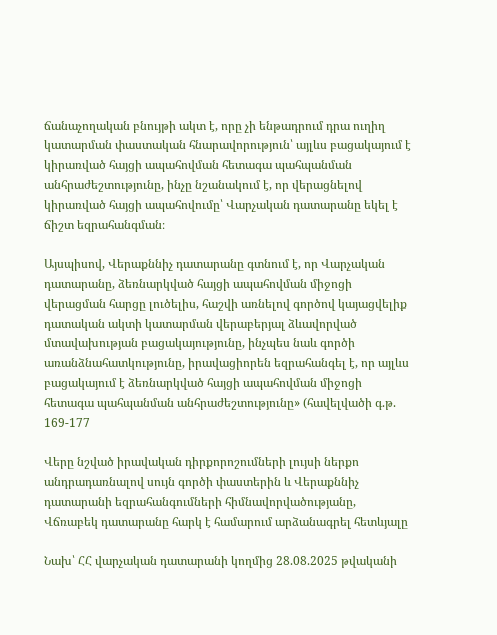ճանաչողական բնույթի ակտ է, որը չի ենթադրում դրա ուղիղ կատարման փաստական հնարավորություն՝ այլևս բացակայում է կիրառված հայցի ապահովման հետագա պահպանման անհրաժեշտությունը, ինչը նշանակում է, որ վերացնելով կիրառված հայցի ապահովումը՝ Վարչական դատարանը եկել է ճիշտ եզրահանգման։

Այսպիսով, Վերաքննիչ դատարանը գտնում է, որ Վարչական դատարանը, ձեռնարկված հայցի ապահովման միջոցի վերացման հարցը լուծելիս, հաշվի առնելով գործով կայացվելիք դատական ակտի կատարման վերաբերյալ ձևավորված մտավախության բացակայությունը, ինչպես նաև գործի առանձնահատկությունը, իրավացիորեն եզրահանգել է, որ այլևս բացակայում է ձեռնարկված հայցի ապահովման միջոցի հետագա պահպանման անհրաժեշտությունը» (հավելվածի գ.թ. 169-177

Վերը նշված իրավական դիրքորոշումների լույսի ներքո անդրադառնալով սույն գործի փաստերին և Վերաքննիչ դատարանի եզրահանգումների հիմնավորվածությանը, Վճռաբեկ դատարանը հարկ է համարում արձանագրել հետևյալը

Նախ՝ ՀՀ վարչական դատարանի կողմից 28.08.2025 թվականի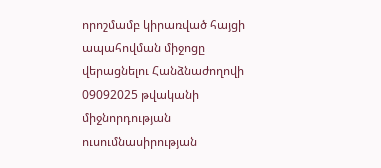որոշմամբ կիրառված հայցի ապահովման միջոցը վերացնելու Հանձնաժողովի 09092025 թվականի միջնորդության ուսումնասիրության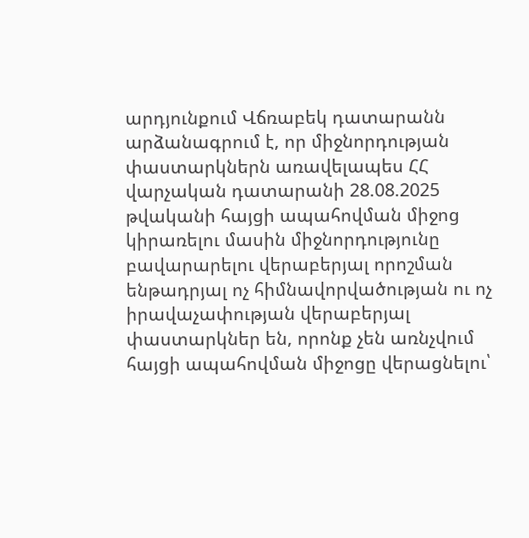արդյունքում Վճռաբեկ դատարանն արձանագրում է, որ միջնորդության փաստարկներն առավելապես ՀՀ վարչական դատարանի 28.08.2025 թվականի հայցի ապահովման միջոց կիրառելու մասին միջնորդությունը բավարարելու վերաբերյալ որոշման ենթադրյալ ոչ հիմնավորվածության ու ոչ իրավաչափության վերաբերյալ փաստարկներ են, որոնք չեն առնչվում հայցի ապահովման միջոցը վերացնելու՝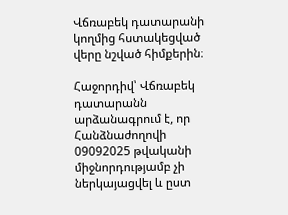Վճռաբեկ դատարանի կողմից հստակեցված վերը նշված հիմքերին։

Հաջորդիվ՝ Վճռաբեկ դատարանն արձանագրում է, որ Հանձնաժողովի 09092025 թվականի միջնորդությամբ չի ներկայացվել և ըստ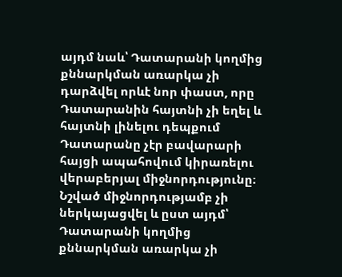այդմ նաև՝ Դատարանի կողմից քննարկման առարկա չի դարձվել որևէ նոր փաստ, որը Դատարանին հայտնի չի եղել և հայտնի լինելու դեպքում Դատարանը չէր բավարարի հայցի ապահովում կիրառելու վերաբերյալ միջնորդությունը։ Նշված միջնորդությամբ չի ներկայացվել և ըստ այդմ՝ Դատարանի կողմից քննարկման առարկա չի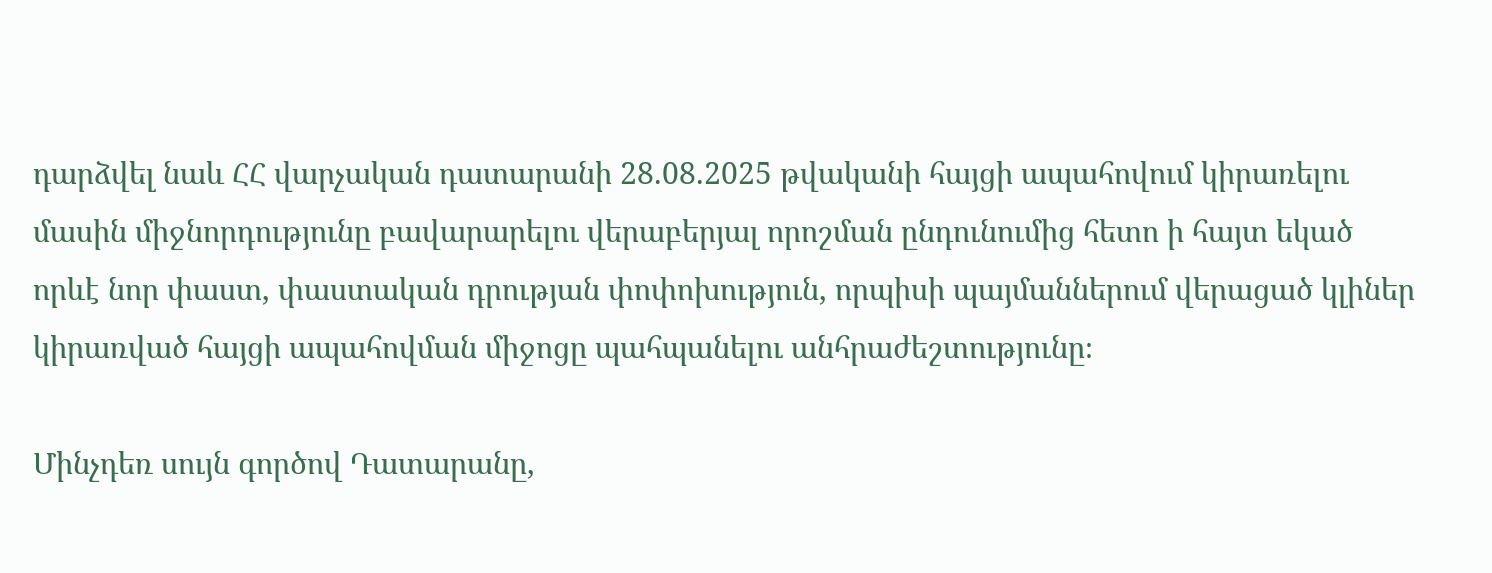դարձվել նաև ՀՀ վարչական դատարանի 28.08.2025 թվականի հայցի ապահովում կիրառելու մասին միջնորդությունը բավարարելու վերաբերյալ որոշման ընդունումից հետո ի հայտ եկած որևէ նոր փաստ, փաստական դրության փոփոխություն, որպիսի պայմաններում վերացած կլիներ կիրառված հայցի ապահովման միջոցը պահպանելու անհրաժեշտությունը։

Մինչդեռ սույն գործով Դատարանը,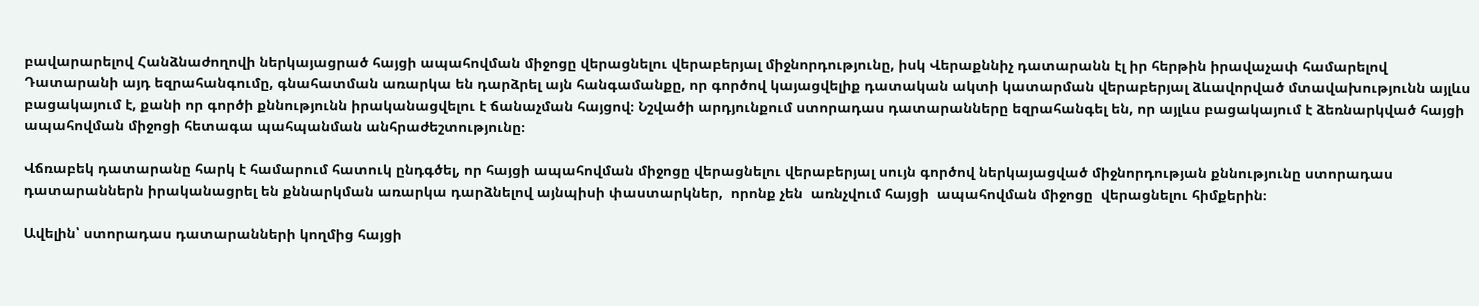բավարարելով Հանձնաժողովի ներկայացրած հայցի ապահովման միջոցը վերացնելու վերաբերյալ միջնորդությունը, իսկ Վերաքննիչ դատարանն էլ իր հերթին իրավաչափ համարելով Դատարանի այդ եզրահանգումը, գնահատման առարկա են դարձրել այն հանգամանքը, որ գործով կայացվելիք դատական ակտի կատարման վերաբերյալ ձևավորված մտավախությունն այլևս բացակայում է, քանի որ գործի քննությունն իրականացվելու է ճանաչման հայցով։ Նշվածի արդյունքում ստորադաս դատարանները եզրահանգել են, որ այլևս բացակայում է ձեռնարկված հայցի ապահովման միջոցի հետագա պահպանման անհրաժեշտությունը։

Վճռաբեկ դատարանը հարկ է համարում հատուկ ընդգծել, որ հայցի ապահովման միջոցը վերացնելու վերաբերյալ սույն գործով ներկայացված միջնորդության քննությունը ստորադաս դատարաններն իրականացրել են քննարկման առարկա դարձնելով այնպիսի փաստարկներ,  որոնք չեն  առնչվում հայցի  ապահովման միջոցը  վերացնելու հիմքերին։

Ավելին՝ ստորադաս դատարանների կողմից հայցի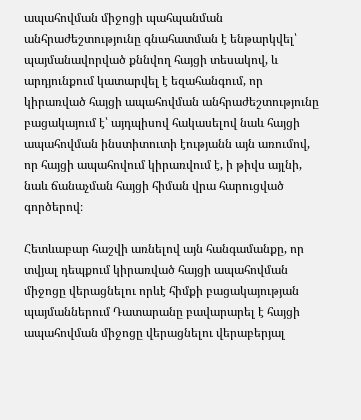ապահովման միջոցի պահպանման անհրաժեշտությունը գնահատման է ենթարկվել՝ պայմանավորված քննվող հայցի տեսակով, և արդյունքում կատարվել է եզահանգում, որ կիրառված հայցի ապահովման անհրաժեշտությունը բացակայում է՝ այդպիսով հակասելով նաև հայցի ապահովման ինստիտուտի էությանն այն առումով, որ հայցի ապահովում կիրառվում է, ի թիվս այլնի, նաև ճանաչման հայցի հիման վրա հարուցված գործերով։

Հետևաբար հաշվի առնելով այն հանգամանքը, որ տվյալ դեպքում կիրառված հայցի ապահովման միջոցը վերացնելու որևէ հիմքի բացակայության պայմաններում Դատարանը բավարարել է հայցի ապահովման միջոցը վերացնելու վերաբերյալ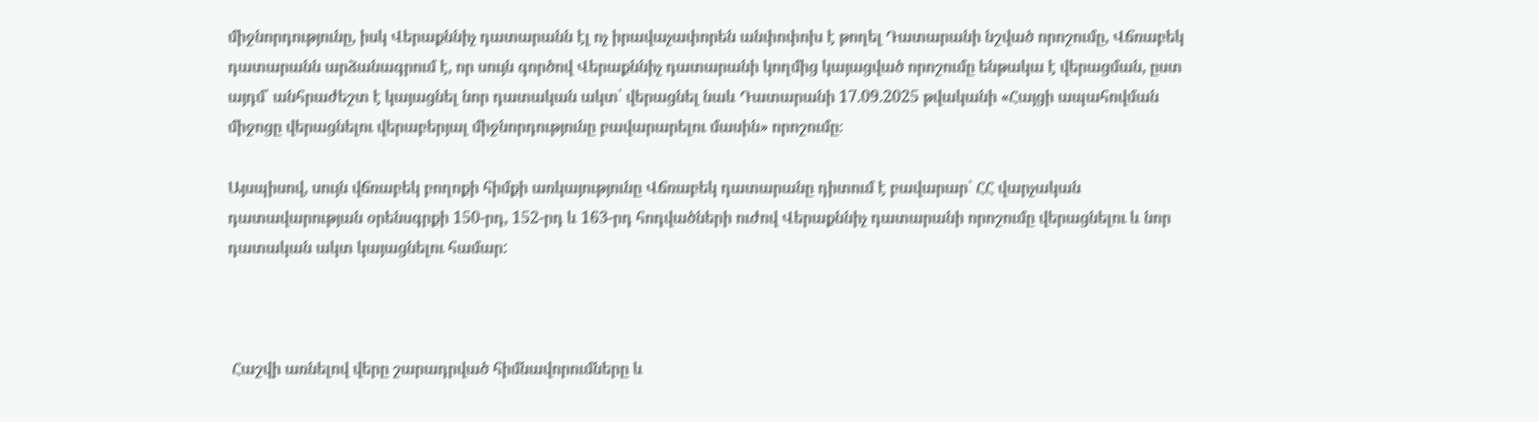միջնորդությունը, իսկ Վերաքննիչ դատարանն էլ ոչ իրավաչափորեն անփոփոխ է թողել Դատարանի նշված որոշումը, Վճռաբեկ դատարանն արձանագրում է, որ սույն գործով Վերաքննիչ դատարանի կողմից կայացված որոշումը ենթակա է վերացման, ըստ այդմ՝ անհրաժեշտ է կայացնել նոր դատական ակտ՝ վերացնել նաև Դատարանի 17.09.2025 թվականի «Հայցի ապահովման միջոցը վերացնելու վերաբերյալ միջնորդությունը բավարարելու մասին» որոշումը։

Այսպիսով, սույն վճռաբեկ բողոքի հիմքի առկայությունը Վճռաբեկ դատարանը դիտում է բավարար` ՀՀ վարչական դատավարության օրենսգրքի 150-րդ, 152-րդ և 163-րդ հոդվածների ուժով Վերաքննիչ դատարանի որոշումը վերացնելու և նոր դատական ակտ կայացնելու համար:



 Հաշվի առնելով վերը շարադրված հիմնավորումները և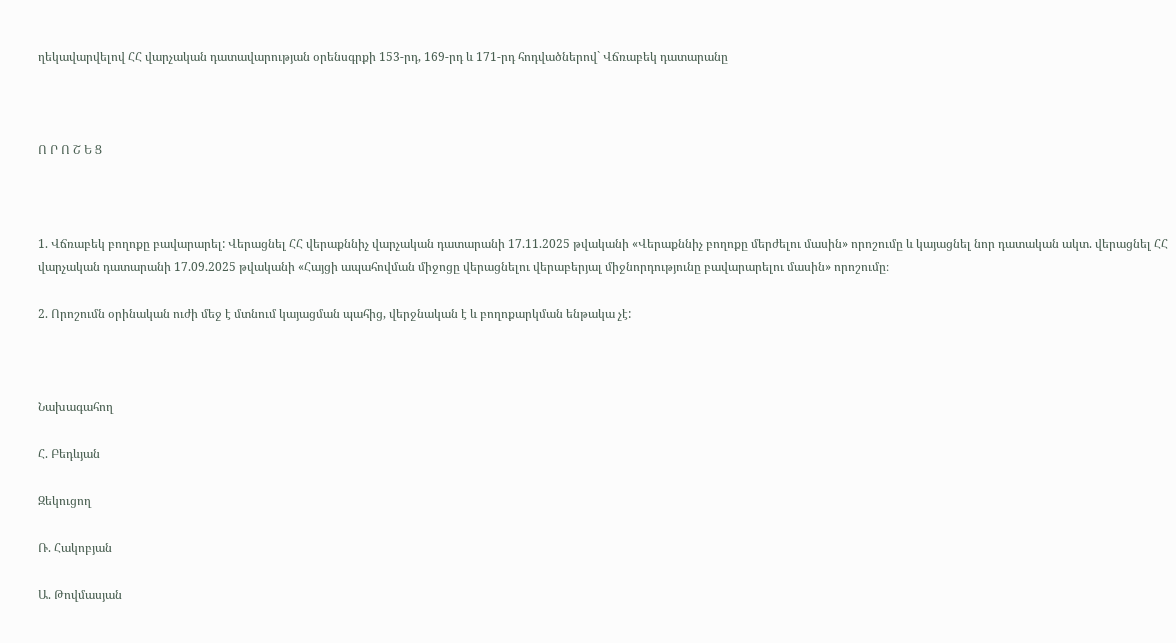ղեկավարվելով ՀՀ վարչական դատավարության օրենսգրքի 153-րդ, 169-րդ և 171-րդ հոդվածներով` Վճռաբեկ դատարանը



Ո Ր Ո Շ Ե Ց



1. Վճռաբեկ բողոքը բավարարել: Վերացնել ՀՀ վերաքննիչ վարչական դատարանի 17.11.2025 թվականի «Վերաքննիչ բողոքը մերժելու մասին» որոշումը և կայացնել նոր դատական ակտ. վերացնել ՀՀ վարչական դատարանի 17.09.2025 թվականի «Հայցի ապահովման միջոցը վերացնելու վերաբերյալ միջնորդությունը բավարարելու մասին» որոշումը։

2. Որոշումն օրինական ուժի մեջ է մտնում կայացման պահից, վերջնական է և բողոքարկման ենթակա չէ:



Նախագահող

Հ. Բեդևյան

Զեկուցող

Ռ. Հակոբյան

Ա. Թովմասյան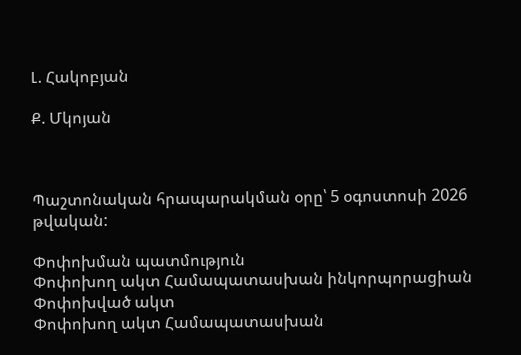Լ. Հակոբյան

Ք. Մկոյան



Պաշտոնական հրապարակման օրը՝ 5 օգոստոսի 2026 թվական:

Փոփոխման պատմություն
Փոփոխող ակտ Համապատասխան ինկորպորացիան
Փոփոխված ակտ
Փոփոխող ակտ Համապատասխան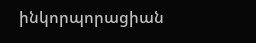ինկորպորացիան